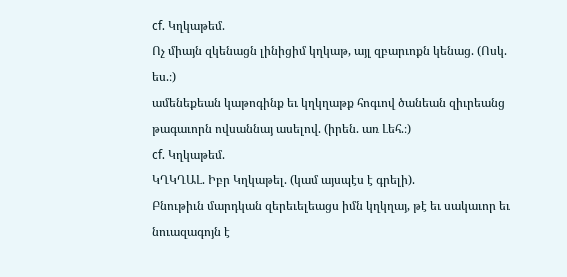cf. Կղկաթեմ.
Ոչ միայն զկենացն լինիցիմ կղկաթ, այլ զբարւոքն կենաց. (Ոսկ. ես.։)
ամենեքեան կաթոգինք եւ կղկղաթք հոգւով ծանեան զիւրեանց թագաւորն ովսաննայ ասելով. (իրեն. առ Լեհ.։)
cf. Կղկաթեմ.
ԿՂԿՂԱԼ. Իբր Կղկաթել. (կամ այսպէս է գրելի).
Բնութիւն մարդկան զերեւելեացս իմն կղկղայ, թէ եւ սակաւոր եւ նուազագոյն է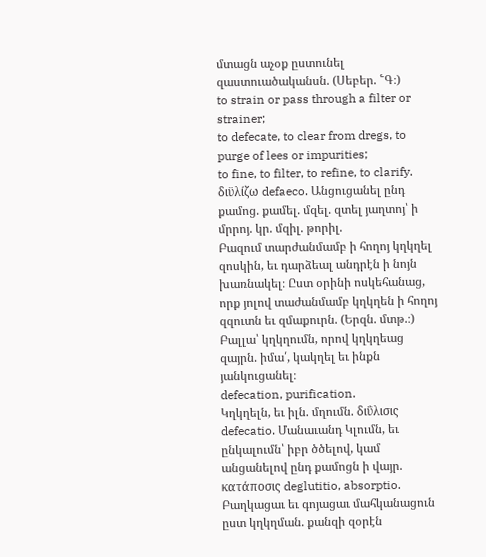մտացն աչօք ըստունել զաստուածականսն. (Սեբեր. ՟Գ։)
to strain or pass through a filter or strainer;
to defecate, to clear from dregs, to purge of lees or impurities;
to fine, to filter, to refine, to clarify.
διϋλίζω defaeco. Անցուցանել ընդ քամոց. քամել. մզել. զտել յաղտոյ՝ ի մրրոյ. կր. մզիլ. թորիլ.
Բազում տարժանմամբ ի հողոյ կղկղել զոսկին, եւ դարձեալ անդրէն ի նոյն խառնակել։ Ըստ օրինի ոսկեհանաց, որք յոլով տաժանմամբ կղկղեն ի հողոյ զզուտն եւ զմաքուրն. (Երզն. մտթ.։)
Բալլա՝ կղկղումն, որով կղկղեաց զայրն. իմա՛, կակղել եւ ինքն յանկուցանել։
defecation, purification.
Կղկղելն, եւ իլն. մղումն. διΰλισις defecatio. Մանաւանդ Կլումն, եւ ընկալումն՝ իբր ծծելով, կամ անցանելով ընդ քամոցն ի վայր. κατάποσις deglutitio, absorptio.
Բաղկացաւ եւ գոյացաւ մահկանացուն ըստ կղկղման. քանզի զօրէն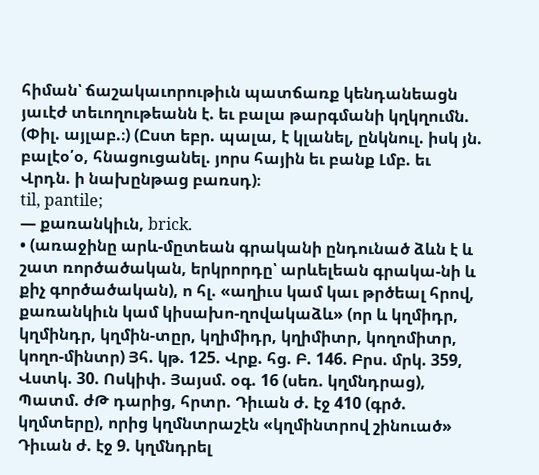հիման՝ ճաշակաւորութիւն պատճառք կենդանեացն յաւէժ տեւողութեանն է. եւ բալա թարգմանի կղկղումն. (Փիլ. այլաբ.։) (Ըստ եբր. պալա, է կլանել, ընկնուլ. իսկ յն. բալէօ՛օ, հնացուցանել. յորս հային եւ բանք Լմբ. եւ Վրդն. ի նախընթաց բառսդ)։
til, pantile;
— քառանկիւն, brick.
• (առաջինը արև-մըտեան գրականի ընդունած ձևն է և շատ ռործածական, երկրորդը՝ արևելեան գրակա-նի և քիչ գործածական), ո հլ. «աղիւս կամ կաւ թրծեալ հրով, քառանկիւն կամ կիսախո-ղովակաձև» (որ և կղմիդր, կղմինդր, կղմին-տըր, կղիմիդր, կղիմիտր, կողոմիտր, կողո-մինտր) Յհ. կթ. 125. Վրք. հց. Բ. 146. Բրս. մրկ. 359, Վստկ. 30. Ոսկիփ. Յայսմ. օգ. 16 (սեռ. կղմնդրաց), Պատմ. ժԹ դարից, հրտր. Դիւան ժ. էջ 410 (գրծ. կղմտերը), որից կղմնտրաշէն «կղմինտրով շինուած» Դիւան ժ. էջ 9. կղմնդրել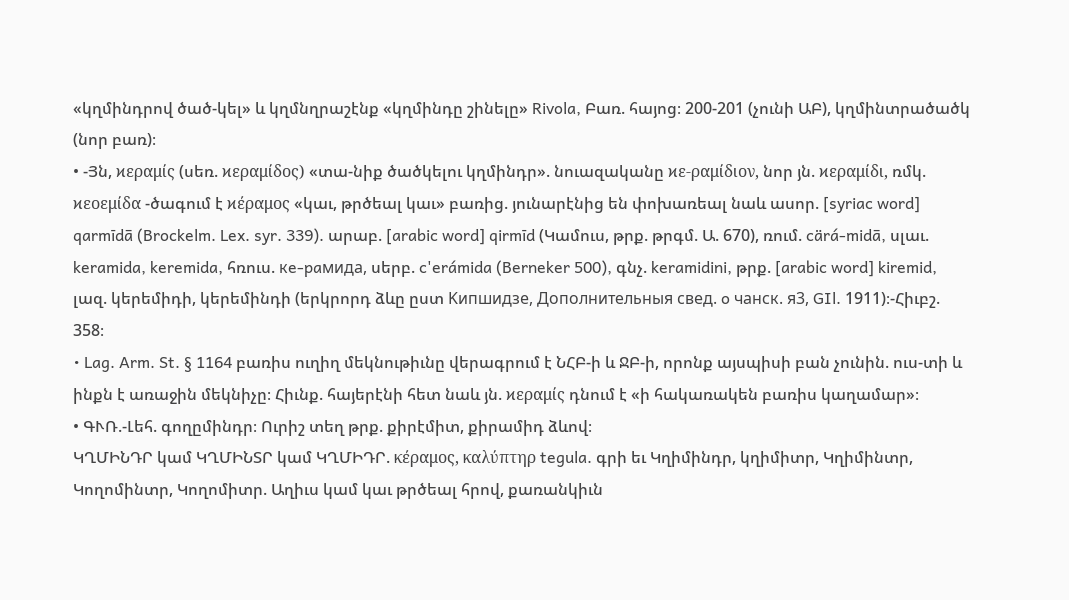«կղմինդրով ծած-կել» և կղմնղրաշէնք «կղմինդը շինելը» Rivola, Բառ. հայոց։ 200-201 (չունի ԱԲ), կղմինտրածածկ (նոր բառ)։
• -Յն, ϰεραμίς (սեռ. ϰεραμίδος) «տա-նիք ծածկելու կղմինդր». նուազականը ϰε-ραμίδιον, նոր յն. ϰεραμίδι, ռմկ. ϰεοεμίδα -ծագում է ϰέραμος «կաւ, թրծեալ կաւ» բառից. յունարէնից են փոխառեալ նաև ասոր. [syriac word] qarmīdā (Brockelm. Lex. syr. 339). արաբ. [arabic word] qirmīd (Կամուս, թրք. թրգմ. Ա. 670), ռում. cärá-midā, սլաւ. keramida, keremida, հռուս. кe-paмидa, սերբ. c'erámida (Berneker 500), գնչ. keramidini, թրք. [arabic word] kiremid, լազ. կերեմիդի, կերեմինդի (երկրորդ ձևը ըստ Kипшидзe, Дополнительныя cвeд. o чaнск. я3, GIl. 1911)։-Հիւբշ. 358։
• Lag. Arm. St. § 1164 բառիս ուղիղ մեկնութիւնը վերագրում է ՆՀԲ-ի և ՋԲ-ի, որոնք այսպիսի բան չունին. ուս-տի և ինքն է առաջին մեկնիչը։ Հիւնք. հայերէնի հետ նաև յն. ϰεραμίς դնում է «ի հակառակեն բառիս կաղամար»։
• ԳՒՌ.-Լեհ. գողըմինդր։ Ուրիշ տեղ թրք. քիրէմիտ, քիրամիդ ձևով։
ԿՂՄԻՆԴՐ կամ ԿՂՄԻՆՏՐ կամ ԿՂՄԻԴՐ. κέραμος, καλύπτηρ tegula. գրի եւ Կղիմինդր, կղիմիտր, Կղիմինտր, Կողոմինտր, Կողոմիտր. Աղիւս կամ կաւ թրծեալ հրով, քառանկիւն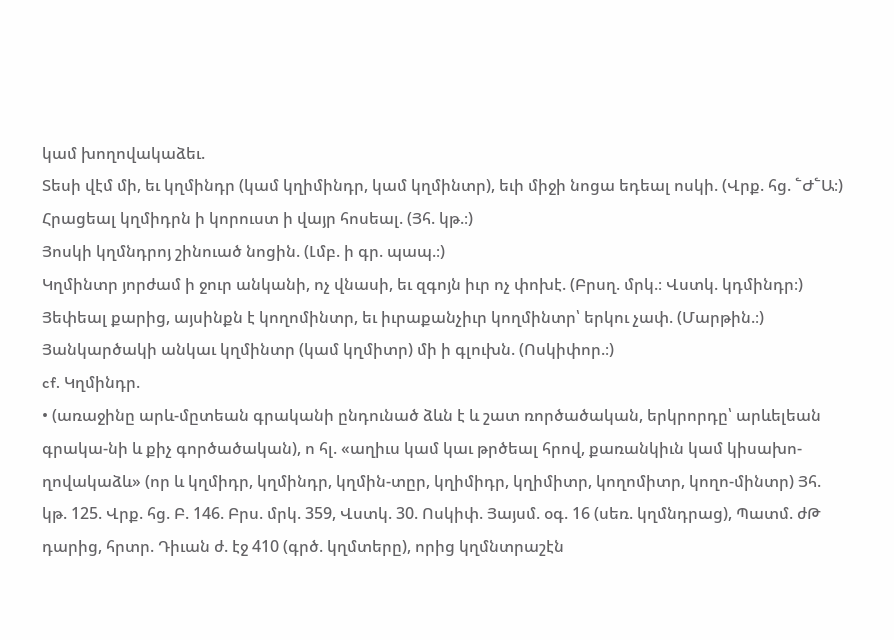կամ խողովակաձեւ.
Տեսի վէմ մի, եւ կղմինդր (կամ կղիմինդր, կամ կղմինտր), եւի միջի նոցա եդեալ ոսկի. (Վրք. հց. ՟Ժ՟Ա։)
Հրացեալ կղմիդրն ի կորուստ ի վայր հոսեալ. (Յհ. կթ.։)
Յոսկի կղմնդրոյ շինուած նոցին. (Լմբ. ի գր. պապ.։)
Կղմինտր յորժամ ի ջուր անկանի, ոչ վնասի, եւ զգոյն իւր ոչ փոխէ. (Բրսղ. մրկ.։ Վստկ. կդմինդր։)
Յեփեալ քարից, այսինքն է կողոմինտր, եւ իւրաքանչիւր կողմինտր՝ երկու չափ. (Մարթին.։)
Յանկարծակի անկաւ կղմինտր (կամ կղմիտր) մի ի գլուխն. (Ոսկիփոր.։)
cf. Կղմինդր.
• (առաջինը արև-մըտեան գրականի ընդունած ձևն է և շատ ռործածական, երկրորդը՝ արևելեան գրակա-նի և քիչ գործածական), ո հլ. «աղիւս կամ կաւ թրծեալ հրով, քառանկիւն կամ կիսախո-ղովակաձև» (որ և կղմիդր, կղմինդր, կղմին-տըր, կղիմիդր, կղիմիտր, կողոմիտր, կողո-մինտր) Յհ. կթ. 125. Վրք. հց. Բ. 146. Բրս. մրկ. 359, Վստկ. 30. Ոսկիփ. Յայսմ. օգ. 16 (սեռ. կղմնդրաց), Պատմ. ժԹ դարից, հրտր. Դիւան ժ. էջ 410 (գրծ. կղմտերը), որից կղմնտրաշէն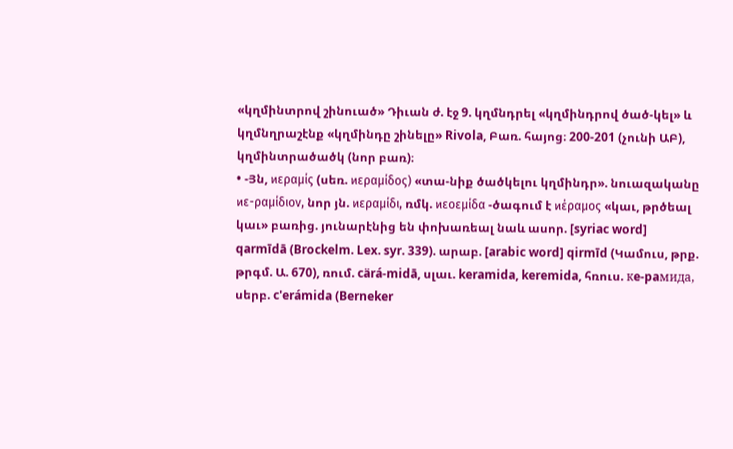«կղմինտրով շինուած» Դիւան ժ. էջ 9. կղմնդրել «կղմինդրով ծած-կել» և կղմնղրաշէնք «կղմինդը շինելը» Rivola, Բառ. հայոց։ 200-201 (չունի ԱԲ), կղմինտրածածկ (նոր բառ)։
• -Յն, ϰεραμίς (սեռ. ϰεραμίδος) «տա-նիք ծածկելու կղմինդր». նուազականը ϰε-ραμίδιον, նոր յն. ϰεραμίδι, ռմկ. ϰεοεμίδα -ծագում է ϰέραμος «կաւ, թրծեալ կաւ» բառից. յունարէնից են փոխառեալ նաև ասոր. [syriac word] qarmīdā (Brockelm. Lex. syr. 339). արաբ. [arabic word] qirmīd (Կամուս, թրք. թրգմ. Ա. 670), ռում. cärá-midā, սլաւ. keramida, keremida, հռուս. кe-paмидa, սերբ. c'erámida (Berneker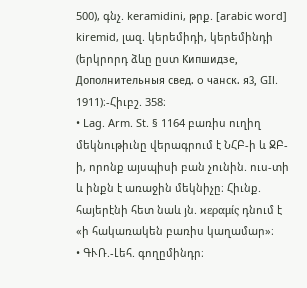500), գնչ. keramidini, թրք. [arabic word] kiremid, լազ. կերեմիդի, կերեմինդի (երկրորդ ձևը ըստ Kипшидзe, Дополнительныя cвeд. o чaнск. я3, GIl. 1911)։-Հիւբշ. 358։
• Lag. Arm. St. § 1164 բառիս ուղիղ մեկնութիւնը վերագրում է ՆՀԲ-ի և ՋԲ-ի, որոնք այսպիսի բան չունին. ուս-տի և ինքն է առաջին մեկնիչը։ Հիւնք. հայերէնի հետ նաև յն. ϰεραμίς դնում է «ի հակառակեն բառիս կաղամար»։
• ԳՒՌ.-Լեհ. գողըմինդր։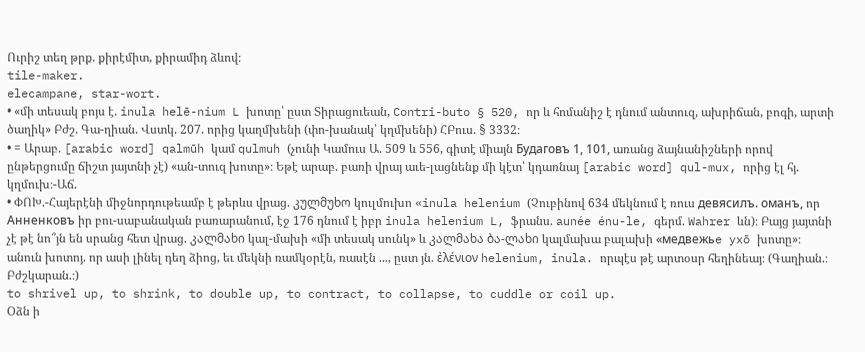Ուրիշ տեղ թրք. քիրէմիտ, քիրամիդ ձևով։
tile-maker.
elecampane, star-wort.
• «մի տեսակ բոյս է. inula helē-nium L խոտը՝ ըստ Տիրացուեան, Contri-buto § 520, որ և հոմանիշ է դնում անտուզ, ախրիճան, բոգի, արտի ծաղիկ» Բժշ. Գա-ղիան. Վստկ. 207. որից կաղմխենի (փո-խանակ՝ կղմխենի) ՀԲուս. § 3332։
• = Արաբ. [arabic word] qalmūh կամ qulmuh (չունի Կամուս Ա. 509 և 556, գիտէ միայն Будaговъ 1, 101, առանց ձայնանիշների որով ընթերցումը ճիշտ յայտնի չէ) «ան-տուզ խոտը»։ Եթէ արաբ. բառի վրայ աւե-լացնենք մի կէտ՝ կդառնայ [arabic word] qul-mux, որից էլ հյ. կղմուխ։-Աճ.
• ՓՈԽ.-Հայերէնի միջնորդութեամբ է թերևս վրաց. კულმუხო կուլմուխո «inula helenium (Չուբինով 634 մեկնում է ռուս девясилъ. оманъ, որ Анненковъ իր բու-սաբանական բառարանում, էջ 176 դնում է իբր inula helenium L, ֆրանս. aunée énu-le, գերմ. Wahrer ևն)։ Բայց յայտնի չէ թէ նո՞յն են սրանց հետ վրաց. კალმახი կալ-մախի «մի տեսակ սունկ» և კალმახა ბა-ლახი կալմախա բալախի «мeдвeжьe yxō խոտը»։
անուն խոտոյ. որ ասի լինել դեղ ձիոց, եւ մեկնի ռամկօրէն, ռասէն ..., ըստ յն. ἐλένιον helenium, inula. որպէս թէ արտօսր հեղինեայ։ (Գաղիան.։ Բժշկարան.։)
to shrivel up, to shrink, to double up, to contract, to collapse, to cuddle or coil up.
Օձն ի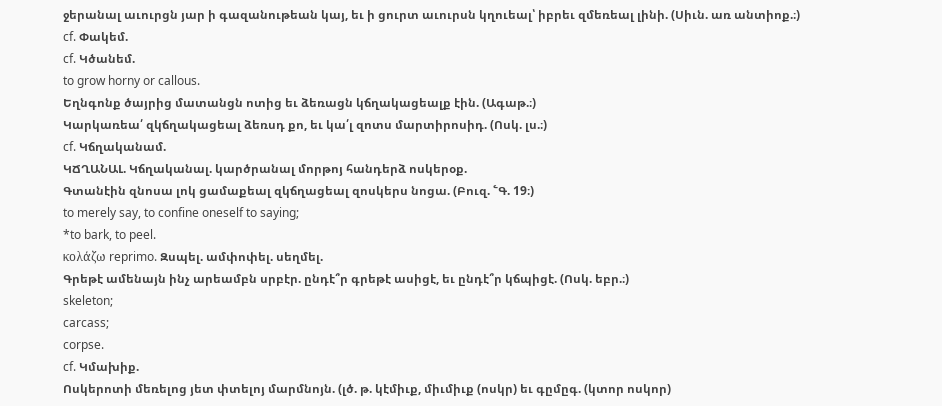ջերանալ աւուրցն յար ի գազանութեան կայ, եւ ի ցուրտ աւուրսն կղուեալ՝ իբրեւ զմեռեալ լինի. (Սիւն. առ անտիոք.։)
cf. Փակեմ.
cf. Կծանեմ.
to grow horny or callous.
Եղնգոնք ծայրից մատանցն ոտից եւ ձեռացն կճղակացեալք էին. (Ագաթ.։)
Կարկառեա՛ զկճղակացեալ ձեռսդ քո, եւ կա՛լ զոտս մարտիրոսիդ. (Ոսկ. լս.։)
cf. Կճղականամ.
ԿՃՂԱՆԱԼ. Կճղականալ. կարծրանալ մորթոյ հանդերձ ոսկերօք.
Գտանէին զնոսա լոկ ցամաքեալ զկճղացեալ զոսկերս նոցա. (Բուզ. ՟Գ. 19։)
to merely say, to confine oneself to saying;
*to bark, to peel.
κολάζω reprimo. Զսպել. ամփոփել. սեղմել.
Գրեթէ ամենայն ինչ արեամբն սրբէր. ընդէ՞ր գրեթէ ասիցէ, եւ ընդէ՞ր կճպիցէ. (Ոսկ. եբր.։)
skeleton;
carcass;
corpse.
cf. Կմախիք.
Ոսկերոտի մեռելոց յետ փտելոյ մարմնոյն. (լծ. թ. կէմիւք, միւմիւք (ոսկր) եւ գըմըգ. (կտոր ոսկոր)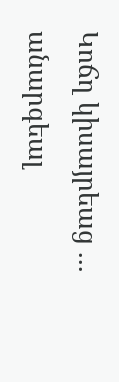Կոճղ կիսայրեաց ... անարգեալ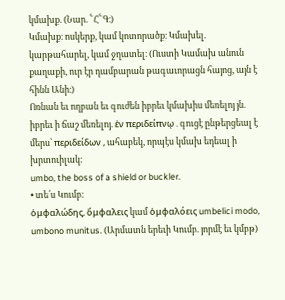կմախք. (Նար. ՟Հ՟Գ։)
Կմախք։ ոսկերք, կամ կոտորածք։ Կմախել. կարթահարել, կամ ջղատել։ (Ուստի Կամախ անուն քաղաքի, ուր էր դամբարան թագաւորացն հայոց, այն է հինն Անի։)
Ոռնան եւ ողբան եւ գուժեն իբրեւ կմախիս մեռելոյ յն. իբրեւ ի ճաշ մեռելոյ. ἑν περιδείπνῳ . գուցէ ընթերցեալ է մերս՝ περιδείδων , ահաբեկ, որպէս կմախ եդեալ ի խրտուիլակ։
umbo, the boss of a shield or buckler.
• տե՛ս Կումբ։
ὁμφαλώδης, ὅμφαλεις կամ ὁμφαλόεις umbelici modo, umbono munitus. (Արմատն երեւի Կումբ. յորմէ եւ կմբթ)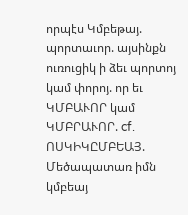որպէս Կմբեթայ. պորտաւոր. այսինքն ուռուցիկ ի ձեւ պորտոյ կամ փորոյ. որ եւ ԿՄԲԱՒՈՐ կամ ԿՄԲՐԱՒՈՐ. cf. ՈՍԿԻԿԸՄԲԵԱՅ.
Մեծապատառ իմն կմբեայ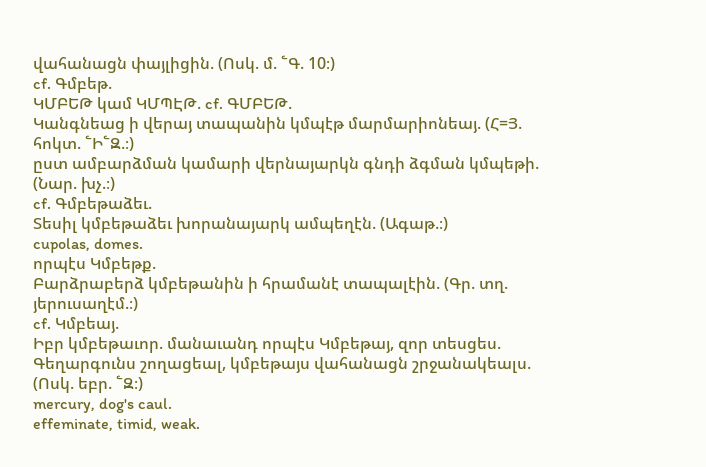վահանացն փայլիցին. (Ոսկ. մ. ՟Գ. 10։)
cf. Գմբեթ.
ԿՄԲԵԹ կամ ԿՄՊԷԹ. cf. ԳՄԲԵԹ.
Կանգնեաց ի վերայ տապանին կմպէթ մարմարիոնեայ. (Հ=Յ. հոկտ. ՟Ի՟Զ.։)
ըստ ամբարձման կամարի վերնայարկն գնդի ձգման կմպեթի. (Նար. խչ.։)
cf. Գմբեթաձեւ.
Տեսիլ կմբեթաձեւ խորանայարկ ամպեղէն. (Ագաթ.։)
cupolas, domes.
որպէս Կմբեթք.
Բարձրաբերձ կմբեթանին ի հրամանէ տապալէին. (Գր. տղ. յերուսաղէմ.։)
cf. Կմբեայ.
Իբր կմբեթաւոր. մանաւանդ որպէս Կմբեթայ, զոր տեսցես.
Գեղարգունս շողացեալ, կմբեթայս վահանացն շրջանակեալս. (Ոսկ. եբր. ՟Զ։)
mercury, dog's caul.
effeminate, timid, weak.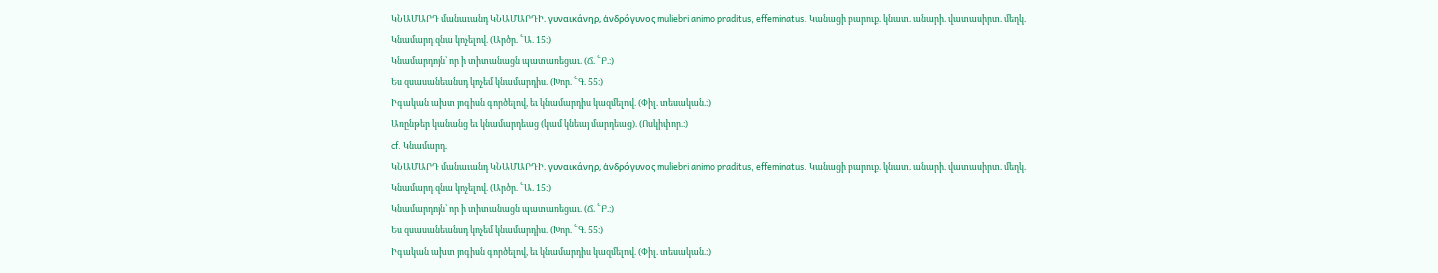ԿՆԱՄԱՐԴ մանաւանդ ԿՆԱՄԱՐԴԻ. γυναικάνηρ, ἁνδρόγυνος muliebri animo praditus, effeminatus. Կանացի բարուք. կնատ. անարի. վատասիրտ. մեղկ.
Կնամարդ զնա կոչելով. (Արծր. ՟Ա. 15։)
Կնամարդոյն՝ որ ի տիտանացն պատառեցաւ. (Ճ. ՟Բ.։)
Ես զսասանեանսդ կոչեմ կնամարդիս. (Խոր. ՟Գ. 55։)
Իգական ախտ յոգիսն գործելով, եւ կնամարդիս կազմելով. (Փիլ. տեսական.։)
Առընթեր կանանց եւ կնամարդեաց (կամ կնեայ մարդեաց). (Ոսկիփոր.։)
cf. Կնամարդ.
ԿՆԱՄԱՐԴ մանաւանդ ԿՆԱՄԱՐԴԻ. γυναικάνηρ, ἁνδρόγυνος muliebri animo praditus, effeminatus. Կանացի բարուք. կնատ. անարի. վատասիրտ. մեղկ.
Կնամարդ զնա կոչելով. (Արծր. ՟Ա. 15։)
Կնամարդոյն՝ որ ի տիտանացն պատառեցաւ. (Ճ. ՟Բ.։)
Ես զսասանեանսդ կոչեմ կնամարդիս. (Խոր. ՟Գ. 55։)
Իգական ախտ յոգիսն գործելով, եւ կնամարդիս կազմելով. (Փիլ. տեսական.։)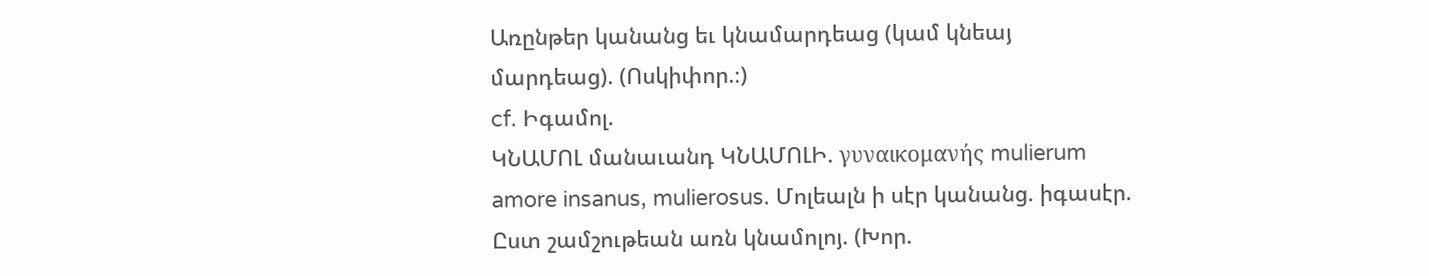Առընթեր կանանց եւ կնամարդեաց (կամ կնեայ մարդեաց). (Ոսկիփոր.։)
cf. Իգամոլ.
ԿՆԱՄՈԼ մանաւանդ ԿՆԱՄՈԼԻ. γυναικομανής mulierum amore insanus, mulierosus. Մոլեալն ի սէր կանանց. իգասէր.
Ըստ շամշութեան առն կնամոլոյ. (Խոր.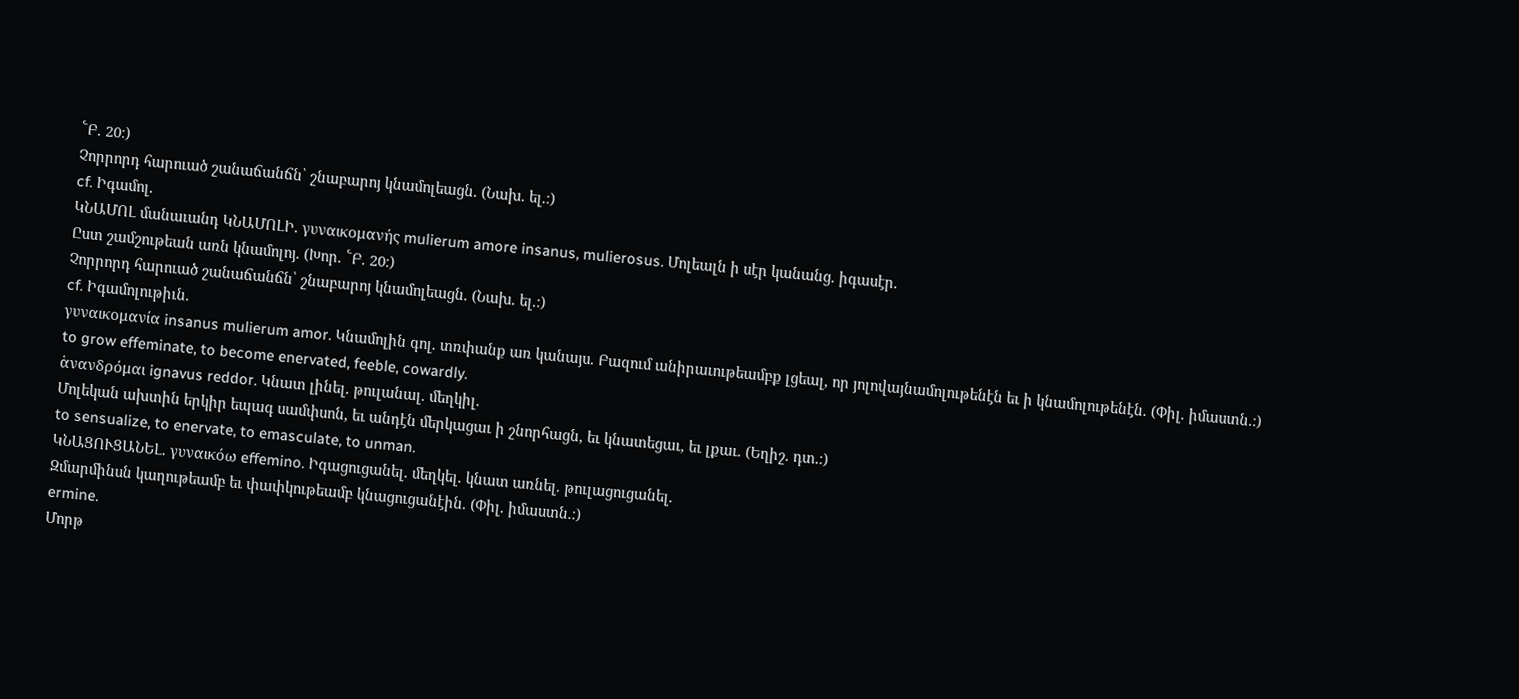՟Բ. 20։)
Չորրորդ հարուած շանաճանճն՝ շնաբարոյ կնամոլեացն. (Նախ. ել.։)
cf. Իգամոլ.
ԿՆԱՄՈԼ մանաւանդ ԿՆԱՄՈԼԻ. γυναικομανής mulierum amore insanus, mulierosus. Մոլեալն ի սէր կանանց. իգասէր.
Ըստ շամշութեան առն կնամոլոյ. (Խոր. ՟Բ. 20։)
Չորրորդ հարուած շանաճանճն՝ շնաբարոյ կնամոլեացն. (Նախ. ել.։)
cf. Իգամոլութիւն.
γυναικομανία insanus mulierum amor. Կնամոլին գոլ. տռփանք առ կանայս. Բազում անիրաւութեամբք լցեալ, որ յոլովայնամոլութենէն եւ ի կնամոլութենէն. (Փիլ. իմաստն.։)
to grow effeminate, to become enervated, feeble, cowardly.
ἁνανδρόμαι ignavus reddor. Կնատ լինել. թուլանալ. մեղկիլ.
Մոլեկան ախտին երկիր եպագ սամփսոն, եւ անդէն մերկացաւ ի շնորհացն, եւ կնատեցաւ, եւ լքաւ. (Եղիշ. դտ.։)
to sensualize, to enervate, to emasculate, to unman.
ԿՆԱՑՈՒՑԱՆԵԼ. γυναικόω effemino. Իգացուցանել. մեղկել. կնատ առնել. թուլացուցանել.
Զմարմինսն կաղութեամբ եւ փափկութեամբ կնացուցանէին. (Փիլ. իմաստն.։)
ermine.
Մորթ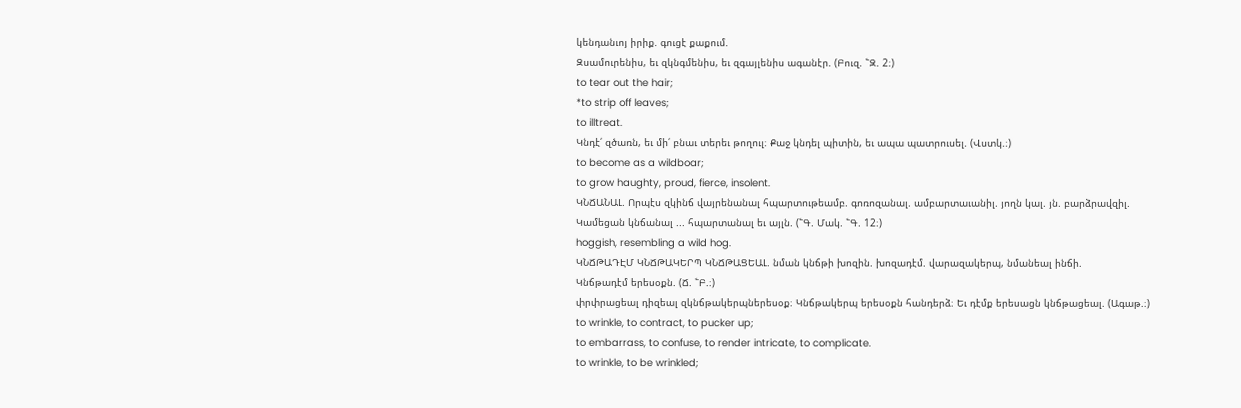կենդանւոյ իրիք. գուցէ քաքում.
Զսամուրենիս, եւ զկնգմենիս, եւ զգայլենիս ագանէր. (Բուզ. ՟Զ. 2։)
to tear out the hair;
*to strip off leaves;
to illtreat.
Կնդէ՛ զծառն, եւ մի՛ բնաւ տերեւ թողուլ։ Քաջ կնդել պիտին, եւ ապա պատրուսել. (Վստկ.։)
to become as a wildboar;
to grow haughty, proud, fierce, insolent.
ԿՆՃԱՆԱԼ. Որպէս զկինճ վայրենանալ հպարտութեամբ. գոռոզանալ. ամբարտաւանիլ. յողն կալ. յն. բարձրավզիլ.
Կամեցան կնճանալ ... հպարտանալ եւ այլն. (՟Գ. Մակ. ՟Գ. 12։)
hoggish, resembling a wild hog.
ԿՆՃԹԱԴԷՄ ԿՆՃԹԱԿԵՐՊ ԿՆՃԹԱՑԵԱԼ. նման կնճթի խոզին. խոզադէմ. վարազակերպ, նմանեալ ինճի.
Կնճթադէմ երեսօքն. (Ճ. ՟Բ.։)
փրփրացեալ դիզեալ զկնճթակերպներեսօք։ Կնճթակերպ երեսօքն հանդերձ։ Եւ դէմք երեսացն կնճթացեալ. (Ագաթ.։)
to wrinkle, to contract, to pucker up;
to embarrass, to confuse, to render intricate, to complicate.
to wrinkle, to be wrinkled;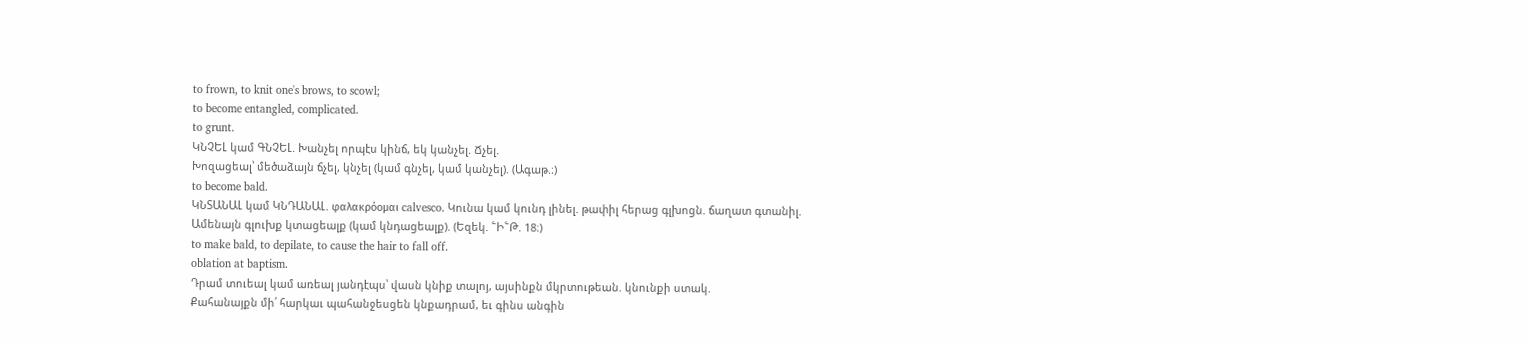to frown, to knit one's brows, to scowl;
to become entangled, complicated.
to grunt.
ԿՆՉԵԼ կամ ԳՆՉԵԼ. Խանչել որպէս կինճ, եկ կանչել. Ճչել.
Խոզացեալ՝ մեծաձայն ճչել, կնչել (կամ գնչել, կամ կանչել). (Ագաթ.։)
to become bald.
ԿՆՏԱՆԱԼ կամ ԿՆԴԱՆԱԼ. φαλακρόομαι calvesco. Կունա կամ կունդ լինել. թափիլ հերաց գլխոցն. ճաղատ գտանիլ.
Ամենայն գլուխք կտացեալք (կամ կնդացեալք). (Եզեկ. ՟Ի՟Թ. 18։)
to make bald, to depilate, to cause the hair to fall off.
oblation at baptism.
Դրամ տուեալ կամ առեալ յանդէպս՝ վասն կնիք տալոյ, այսինքն մկրտութեան. կնունքի ստակ.
Քահանայքն մի՛ հարկաւ պահանջեսցեն կնքադրամ, եւ գինս անգին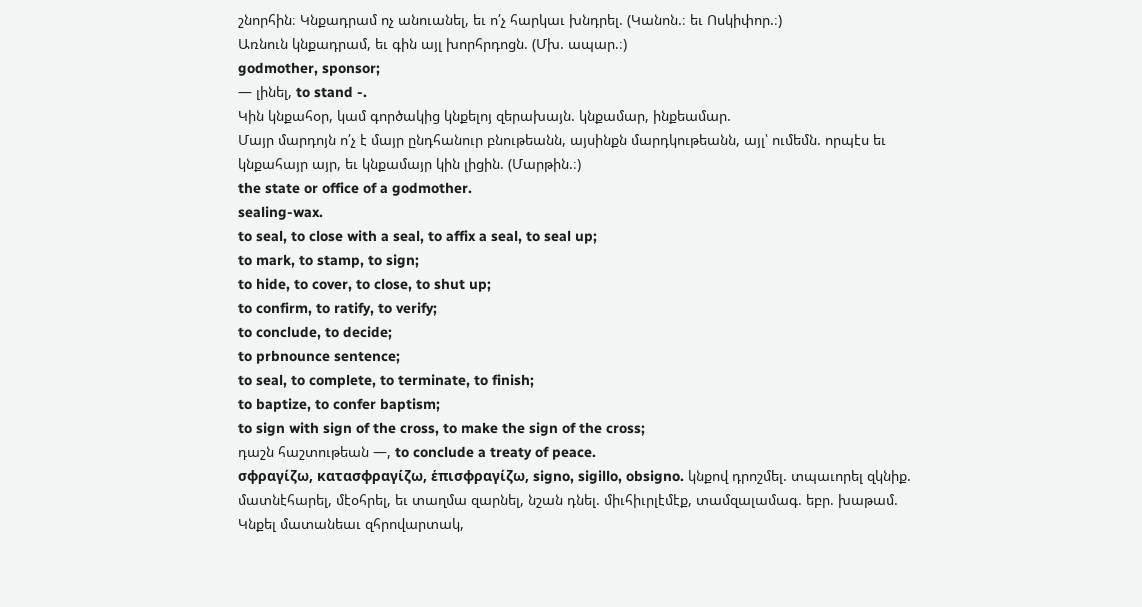շնորհին։ Կնքադրամ ոչ անուանել, եւ ո՛չ հարկաւ խնդրել. (Կանոն.։ եւ Ոսկիփոր.։)
Առնուն կնքադրամ, եւ գին այլ խորհրդոցն. (Մխ. ապար.։)
godmother, sponsor;
— լինել, to stand -.
Կին կնքահօր, կամ գործակից կնքելոյ զերախայն. կնքամար, ինքեամար.
Մայր մարդոյն ո՛չ է մայր ընդհանուր բնութեանն, այսինքն մարդկութեանն, այլ՝ ումեմն. որպէս եւ կնքահայր այր, եւ կնքամայր կին լիցին. (Մարթին.։)
the state or office of a godmother.
sealing-wax.
to seal, to close with a seal, to affix a seal, to seal up;
to mark, to stamp, to sign;
to hide, to cover, to close, to shut up;
to confirm, to ratify, to verify;
to conclude, to decide;
to prbnounce sentence;
to seal, to complete, to terminate, to finish;
to baptize, to confer baptism;
to sign with sign of the cross, to make the sign of the cross;
դաշն հաշտութեան —, to conclude a treaty of peace.
σφραγίζω, κατασφραγίζω, ἑπισφραγίζω, signo, sigillo, obsigno. կնքով դրոշմել. տպաւորել զկնիք. մատնէհարել, մէօհրել, եւ տաղմա զարնել, նշան դնել. միւհիւրլէմէք, տամզալամագ. եբր. խաթամ.
Կնքել մատանեաւ զհրովարտակ,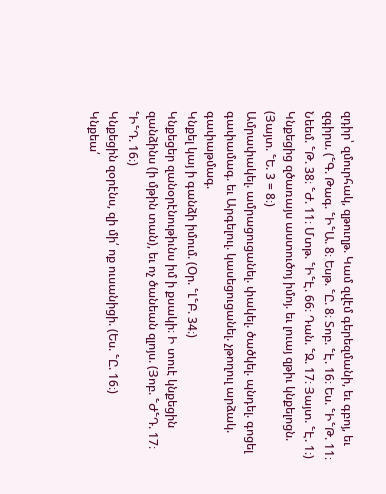զդիր՝ զմուրհակ, զթուղթ. Կամ զվէմ գերեզմանի, եւ գբոյ, եւ զգիրս. (՟Գ. Թագ. ՟Ի՟Ա. 8։ Եսթ. ՟Ը. 8։ Տոբ. ՟Է. 16։ Ես. ՟Ի՟Թ. 11։ Նեեմ. ՟Թ. 38։ ՟Ժ. 11։ Մտթ. ՟Ի՟Է. 66։ Դան. ՟Զ. 17։ Յայտ. ՟Է. 1։)
Կնքեցից զծառայս աստուծոյ իմոյ. եւ լուայ զթիւ կնքելոցն. (Յայտ. ՟Ե. 3 = 8։)
Ամրափակել. ամրացուցանել. փակել. ծածկել. պնդել. գոցել գափամագ. եւ Արգելուլ. կասեցուցանել. չթողուլ արձակ. գափաթմագ.
Կնքել կայ ի գանձի իմում. (Օր. ՟Լ՟Բ. 34։)
Կնքեցեր զանօրէնութիւնս իմ ի քսակի։ Ի տուէ կնքեցին զանձինս (ի մթին տան), եւ ոչ ծանեան զլոյս. (Յոբ. ՟Ժ՟Դ. 17։ ՟Ի՟Դ. 16։)
Կնքեցին զօրէնս, զի մի՛ ոք ուսանիցի. (Ես. ՟Ը. 16։)
Կնքեա՛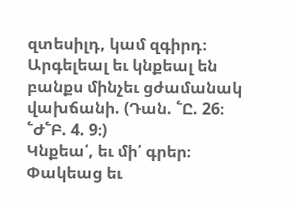զտեսիլդ, կամ զգիրդ։ Արգելեալ եւ կնքեալ են բանքս մինչեւ ցժամանակ վախճանի. (Դան. ՟Ը. 26։ ՟Ժ՟Բ. 4. 9։)
Կնքեա՛, եւ մի՛ գրեր։ Փակեաց եւ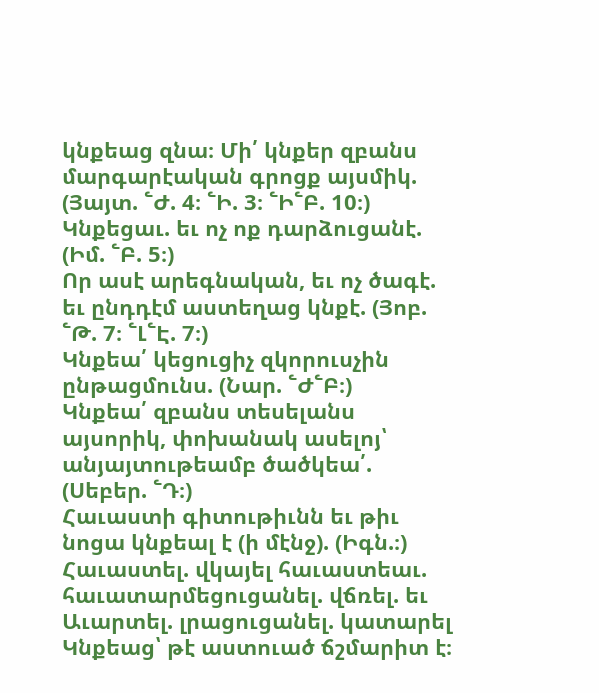կնքեաց զնա։ Մի՛ կնքեր զբանս մարգարէական գրոցք այսմիկ. (Յայտ. ՟Ժ. 4։ ՟Ի. 3։ ՟Ի՟Բ. 10։)
Կնքեցաւ. եւ ոչ ոք դարձուցանէ. (Իմ. ՟Բ. 5։)
Որ ասէ արեգնական, եւ ոչ ծագէ. եւ ընդդէմ աստեղաց կնքէ. (Յոբ. ՟Թ. 7։ ՟Լ՟Է. 7։)
Կնքեա՛ կեցուցիչ զկորուսչին ընթացմունս. (Նար. ՟Ժ՟Բ։)
Կնքեա՛ զբանս տեսելանս այսորիկ, փոխանակ ասելոյ՝ անյայտութեամբ ծածկեա՛. (Սեբեր. ՟Դ։)
Հաւաստի գիտութիւնն եւ թիւ նոցա կնքեալ է (ի մէնջ). (Իգն.։)
Հաւաստել. վկայել հաւաստեաւ. հաւատարմեցուցանել. վճռել. եւ Աւարտել. լրացուցանել. կատարել
Կնքեաց՝ թէ աստուած ճշմարիտ է։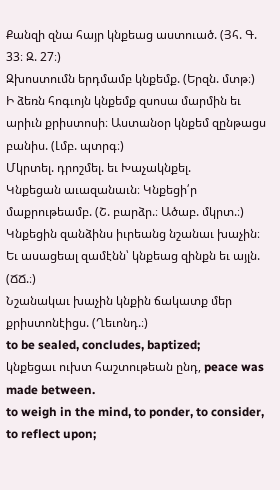Քանզի զնա հայր կնքեաց աստուած. (Յհ. Գ. 33։ Զ. 27։)
Զխոստումն երդմամբ կնքեմք. (Երզն. մտթ։)
Ի ձեռն հոգւոյն կնքեմք զսոսա մարմին եւ արիւն քրիստոսի։ Աստանօր կնքեմ զընթացս բանիս. (Լմբ. պտրգ։)
Մկրտել. դրոշմել. եւ Խաչակնքել.
Կնքեցան աւազանաւն։ Կնքեցի՛ր մաքրութեամբ. (Շ. բարձր.։ Ածաբ. մկրտ.։)
Կնքեցին զանձինս իւրեանց նշանաւ խաչին։ Եւ ասացեալ զամէնն՝ կնքեաց զինքն եւ այլն. (ՃՃ.։)
Նշանակաւ խաչին կնքին ճակատք մեր քրիստոնէիցս. (Ղեւոնդ.։)
to be sealed, concludes, baptized;
կնքեցաւ ուխտ հաշտութեան ընդ, peace was made between.
to weigh in the mind, to ponder, to consider, to reflect upon;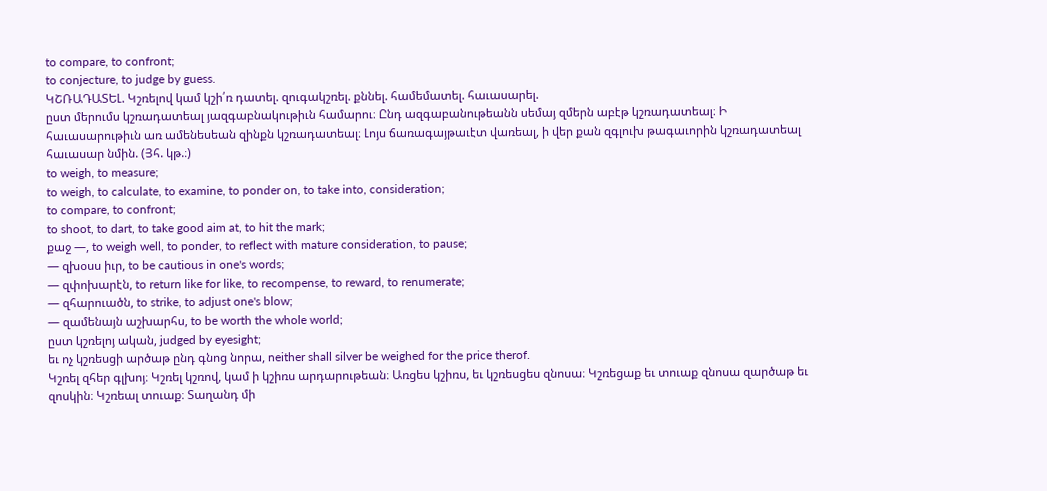to compare, to confront;
to conjecture, to judge by guess.
ԿՇՌԱԴԱՏԵԼ. Կշռելով կամ կշի՛ռ դատել. զուգակշռել. քննել. համեմատել. հաւասարել.
ըստ մերումս կշռադատեալ յազգաբնակութիւն համարու։ Ընդ ազգաբանութեանն սեմայ զմերն աբէթ կշռադատեալ։ Ի հաւասարութիւն առ ամենեսեան զինքն կշռադատեալ։ Լոյս ճառագայթաւէտ վառեալ, ի վեր քան զգլուխ թագաւորին կշռադատեալ հաւասար նմին. (Յհ. կթ.։)
to weigh, to measure;
to weigh, to calculate, to examine, to ponder on, to take into, consideration;
to compare, to confront;
to shoot, to dart, to take good aim at, to hit the mark;
քաջ —, to weigh well, to ponder, to reflect with mature consideration, to pause;
— զխօսս իւր, to be cautious in one's words;
— զփոխարէն, to return like for like, to recompense, to reward, to renumerate;
— զհարուածն, to strike, to adjust one's blow;
— զամենայն աշխարհս, to be worth the whole world;
ըստ կշռելոյ ական, judged by eyesight;
եւ ոչ կշռեսցի արծաթ ընդ գնոց նորա, neither shall silver be weighed for the price therof.
Կշռել զհեր գլխոյ։ Կշռել կշռով, կամ ի կշիռս արդարութեան։ Առցես կշիռս, եւ կշռեսցես զնոսա։ Կշռեցաք եւ տուաք զնոսա զարծաթ եւ զոսկին։ Կշռեալ տուաք։ Տաղանդ մի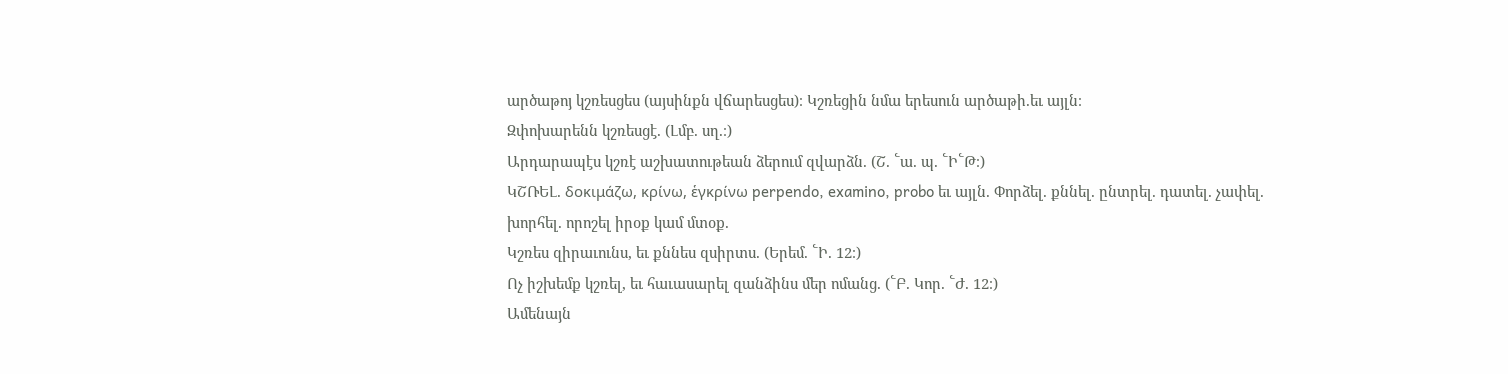արծաթոյ կշռեսցես (այսինքն վճարեսցես)։ Կշռեցին նմա երեսուն արծաթի.եւ այլն։
Զփոխարենն կշռեսցէ. (Լմբ. սղ.։)
Արդարապէս կշռէ աշխատութեան ձերում զվարձն. (Շ. ՟ա. պ. ՟Ի՟Թ։)
ԿՇՌԵԼ. δοκιμάζω, κρίνω, ἑγκρίνω perpendo, examino, probo եւ այլն. Փորձել. քննել. ընտրել. դատել. չափել. խորհել. որոշել իրօք կամ մտօք.
Կշռես զիրաւունս, եւ քննես զսիրտս. (Երեմ. ՟Ի. 12։)
Ոչ իշխեմք կշռել, եւ հաւասարել զանձինս մեր ոմանց. (՟Բ. Կոր. ՟Ժ. 12։)
Ամենայն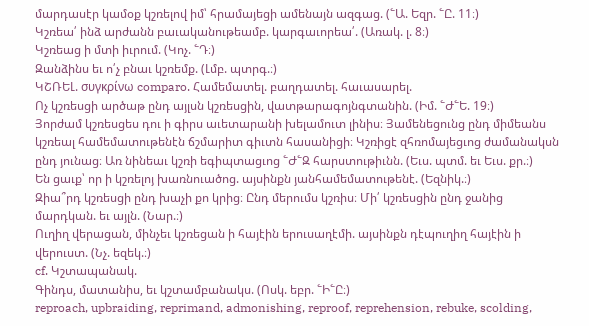մարդասէր կամօք կշռելով իմ՝ հրամայեցի ամենայն ազգաց. (՟Ա. Եզր. ՟Ը. 11։)
Կշռեա՛ ինձ արժանն բաւականութեամբ. կարգաւորեա՛. (Առակ. լ. 8։)
Կշռեաց ի մտի իւրում. (Կոչ. ՟Դ։)
Զանձինս եւ ո՛չ բնաւ կշռեմք. (Լմբ. պտրգ.։)
ԿՇՌԵԼ. συγκρίνω comparo. Համեմատել. բաղդատել. հաւասարել.
Ոչ կշռեսցի արծաթ ընդ այլսն կշռեսցին, վատթարագոյնգտանին. (Իմ. ՟Ժ՟Ե. 19։)
Յորժամ կշռեսցես դու ի գիրս աւետարանի խելամուտ լինիս։ Յամենեցունց ընդ միմեանս կշռեալ համեմատութենէն ճշմարիտ գիւտն հասանիցի։ Կշռիցէ զհռոմայեցւոց ժամանակսն ընդ յունաց։ Առ նինեաւ կշռի եգիպտացւոց ՟Ժ՟Զ հարստութիւնն. (Եւս. պտմ. եւ Եւս. քր.։)
Են ցաւք՝ որ ի կշռելոյ խառնուածոց. այսինքն յանհամեմատութենէ. (Եզնիկ.։)
Զիա՞րդ կշռեսցի ընդ խաչի քո կրից։ Ընդ մերումս կշռիս։ Մի՛ կշռեսցին ընդ ջանից մարդկան. եւ այլն. (Նար.։)
Ուղիղ վերացան, մինչեւ կշռեցան ի հայէին երուսաղէմի. այսինքն դէպուղիղ հայէին ի վերուստ. (Նչ. եզեկ.։)
cf. Կշտապանակ.
Գինդս, մատանիս, եւ կշտամբանակս. (Ոսկ. եբր. ՟Ի՟Ը։)
reproach, upbraiding, reprimand, admonishing, reproof, reprehension, rebuke, scolding,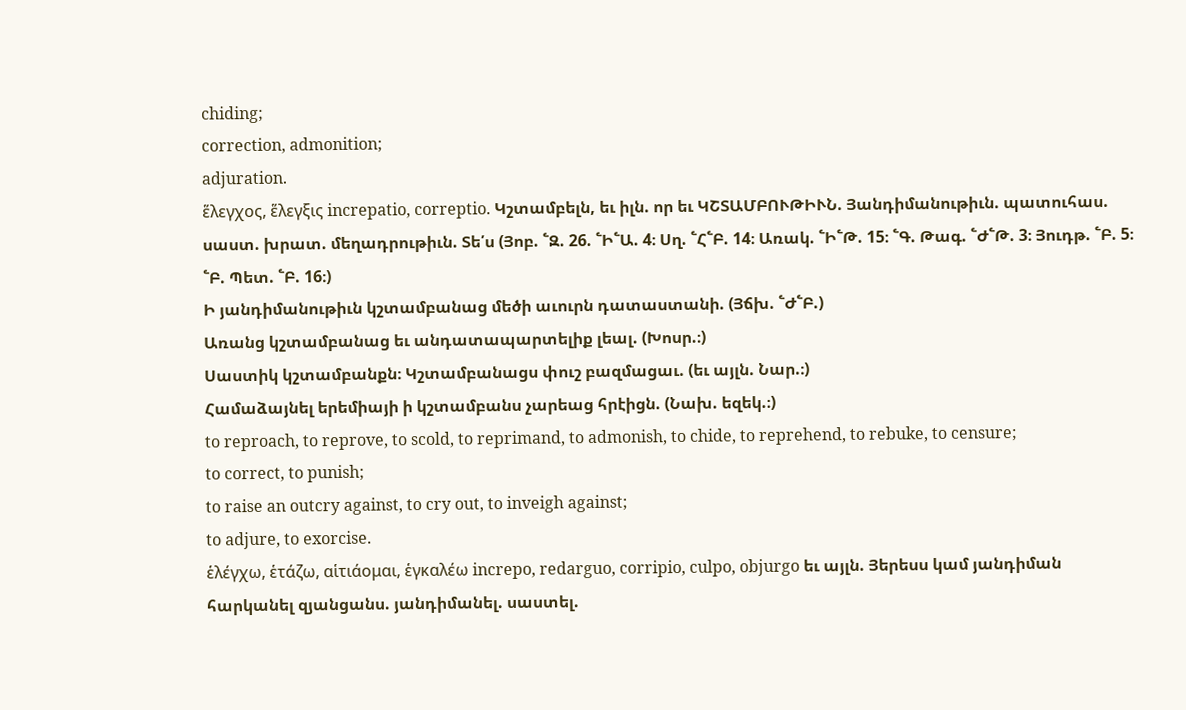chiding;
correction, admonition;
adjuration.
ἕλεγχος, ἕλεγξις increpatio, correptio. Կշտամբելն, եւ իլն. որ եւ ԿՇՏԱՄԲՈՒԹԻՒՆ. Յանդիմանութիւն. պատուհաս. սաստ. խրատ. մեղադրութիւն. Տե՛ս (Յոբ. ՟Զ. 26. ՟Ի՟Ա. 4։ Սղ. ՟Հ՟Բ. 14։ Առակ. ՟Ի՟Թ. 15։ ՟Գ. Թագ. ՟Ժ՟Թ. 3։ Յուդթ. ՟Բ. 5։ ՟Բ. Պետ. ՟Բ. 16։)
Ի յանդիմանութիւն կշտամբանաց մեծի աւուրն դատաստանի. (Յճխ. ՟Ժ՟Բ.)
Առանց կշտամբանաց եւ անդատապարտելիք լեալ. (Խոսր.։)
Սաստիկ կշտամբանքն։ Կշտամբանացս փուշ բազմացաւ. (եւ այլն. Նար.։)
Համաձայնել երեմիայի ի կշտամբանս չարեաց հրէիցն. (Նախ. եզեկ.։)
to reproach, to reprove, to scold, to reprimand, to admonish, to chide, to reprehend, to rebuke, to censure;
to correct, to punish;
to raise an outcry against, to cry out, to inveigh against;
to adjure, to exorcise.
ἑλέγχω, ἑτάζω, αἱτιάομαι, ἑγκαλέω increpo, redarguo, corripio, culpo, objurgo եւ այլն. Յերեսս կամ յանդիման հարկանել զյանցանս. յանդիմանել. սաստել.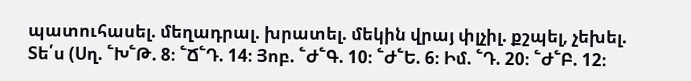պատուհասել. մեղադրալ. խրատել. մեկին վրայ փլչիլ. քշպել, չեխել. Տե՛ս (Սղ. ՟Խ՟Թ. 8։ ՟Ճ՟Դ. 14։ Յոբ. ՟Ժ՟Գ. 10։ ՟Ժ՟Ե. 6։ Իմ. ՟Դ. 20։ ՟Ժ՟Բ. 12։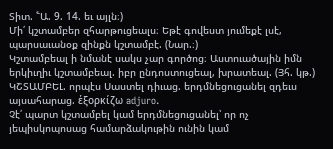Տիտ. ՟Ա. 9. 14. եւ այլն։)
Մի՛ կշտամբեր զհարթուցեալս։ Եթէ գովեստ յումեքէ լսէ, պարսաւանօք զինքն կշտամբէ. (Նար.։)
Կշտամբեալ ի նմանէ սակս չար գործոց։ Աստուածային իմն երկիւղիւ կշտամբեալ. իբր ընդոստուցեալ, խրատեալ. (Յհ. կթ.)
ԿՇՏԱՄԲԵԼ. որպէս Սաստել դիւաց. երդմնեցուցանել զդեւս այսահարաց. ἑξορκίζω adjuro.
Չէ՛ պարտ կշտամբել կամ երդմնեցուցանել՝ որ ոչ յեպիսկոպոսաց համարձակութին ունին կամ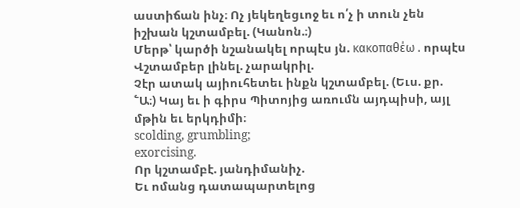աստիճան ինչ։ Ոչ յեկեղեցւոջ եւ ո՛չ ի տուն չեն իշխան կշտամբել. (Կանոն.։)
Մերթ՝ կարծի նշանակել որպէս յն. κακοπαθέω . որպէս Վշտամբեր լինել. չարակրիլ.
Չէր ատակ այիուհետեւ ինքն կշտամբել. (Եւս. քր. ՟Ա։) Կայ եւ ի գիրս Պիտոյից առումն այդպիսի, այլ մթին եւ երկդիմի։
scolding, grumbling;
exorcising.
Որ կշտամբէ. յանդիմանիչ.
Եւ ոմանց դատապարտելոց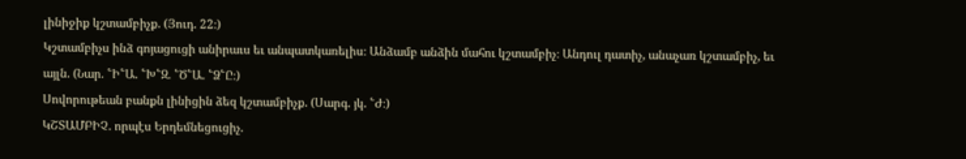լինիջիք կշտամբիչք. (Յուդ. 22։)
Կշտամբիչս ինձ գոյացուցի անիրաւս եւ անպատկառելիս։ Անձամբ անձին մահու կշտամբիչ։ Անդուլ դատիչ, անաչառ կշտամբիչ, եւ այլն. (Նար. ՟Ի՟Ա. ՟Խ՟Զ. ՟Ծ՟Ա. ՟Ձ՟Ը։)
Սովորութեան բանքն լինիցին ձեզ կշտամբիչք. (Սարգ. յկ. ՟Ժ։)
ԿՇՏԱՄԲԻՉ. որպէս Երդեմնեցուցիչ.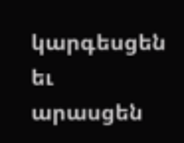կարգեսցեն եւ արասցեն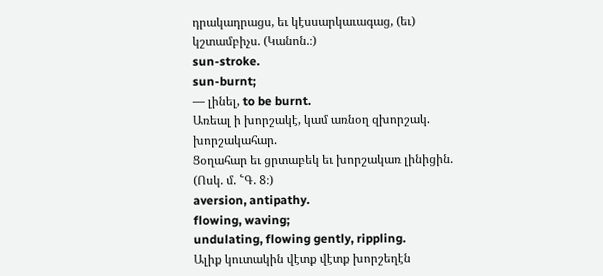դրակադրացս, եւ կէսսարկաւագաց, (եւ) կշտամբիչս. (Կանոն.։)
sun-stroke.
sun-burnt;
— լինել, to be burnt.
Առեալ ի խորշակէ, կամ առնօղ զխորշակ. խորշակահար.
Ցօղահար եւ ցրտաբեկ եւ խորշակառ լինիցին. (Ոսկ. մ. ՟Գ. 8։)
aversion, antipathy.
flowing, waving;
undulating, flowing gently, rippling.
Ալիք կուտակին վէտք վէտք խորշեղէն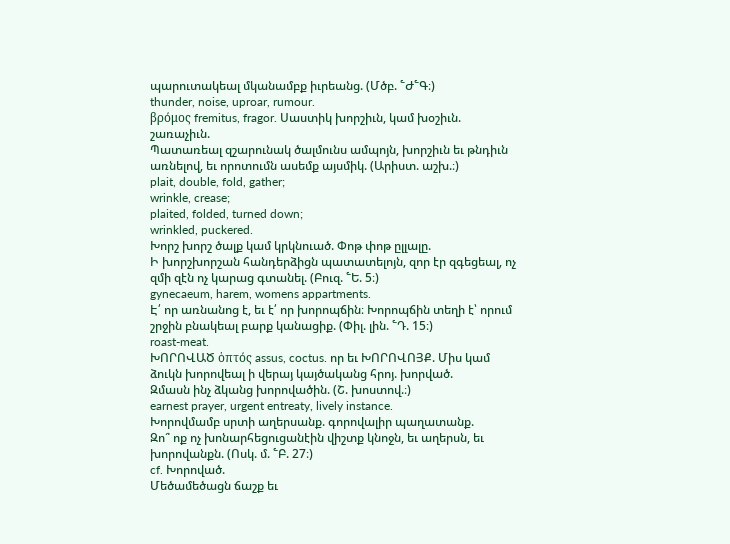պարուտակեալ մկանամբք իւրեանց. (Մծբ. ՟Ժ՟Գ։)
thunder, noise, uproar, rumour.
βρόμος fremitus, fragor. Սաստիկ խորշիւն, կամ խօշիւն. շառաչիւն.
Պատառեալ զշարունակ ծալմունս ամպոյն, խորշիւն եւ թնդիւն առնելով, եւ որոտումն ասեմք այսմիկ. (Արիստ. աշխ.։)
plait, double, fold, gather;
wrinkle, crease;
plaited, folded, turned down;
wrinkled, puckered.
Խորշ խորշ ծալք կամ կրկնուած. Փոթ փոթ ըլլալը.
Ի խորշխորշան հանդերձիցն պատատելոյն, զոր էր զգեցեալ, ոչ զմի զէն ոչ կարաց գտանել. (Բուզ. ՟Ե. 5։)
gynecaeum, harem, womens appartments.
Է՛ որ առնանոց է, եւ է՛ որ խորոպճին։ Խորոպճին տեղի է՝ որում շրջին բնակեալ բարք կանացիք. (Փիլ. լին. ՟Դ. 15։)
roast-meat.
ԽՈՐՈՎԱԾ ὁπτός assus, coctus. որ եւ ԽՈՐՈՎՈՅՔ. Միս կամ ձուկն խորովեալ ի վերայ կայծականց հրոյ. խորված.
Զմասն ինչ ձկանց խորովածին. (Շ. խոստով.։)
earnest prayer, urgent entreaty, lively instance.
Խորովմամբ սրտի աղերսանք. գորովալիր պաղատանք.
Զո՞ ոք ոչ խոնարհեցուցանէին վիշտք կնոջն, եւ աղերսն, եւ խորովանքն. (Ոսկ. մ. ՟Բ. 27։)
cf. Խորոված.
Մեծամեծացն ճաշք եւ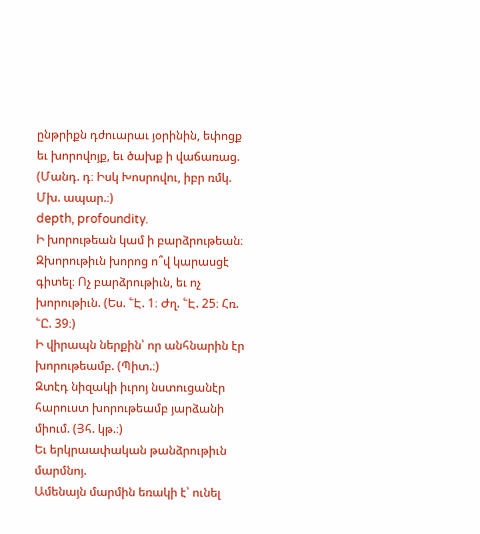ընթրիքն դժուարաւ յօրինին, եփոցք եւ խորովոյք, եւ ծախք ի վաճառաց. (Մանդ. դ։ Իսկ Խոսրովու, իբր ռմկ. Մխ. ապար.։)
depth, profoundity.
Ի խորութեան կամ ի բարձրութեան։ Զխորութիւն խորոց ո՞վ կարասցէ գիտել։ Ոչ բարձրութիւն, եւ ոչ խորութիւն. (Ես. ՟Է. 1։ Ժղ. ՟Է. 25։ Հռ. ՟Ը. 39։)
Ի վիրապն ներքին՝ որ անհնարին էր խորութեամբ. (Պիտ.։)
Զտէդ նիզակի իւրոյ նստուցանէր հարուստ խորութեամբ յարձանի միում. (Յհ. կթ.։)
Եւ երկրաափական թանձրութիւն մարմնոյ.
Ամենայն մարմին եռակի է՝ ունել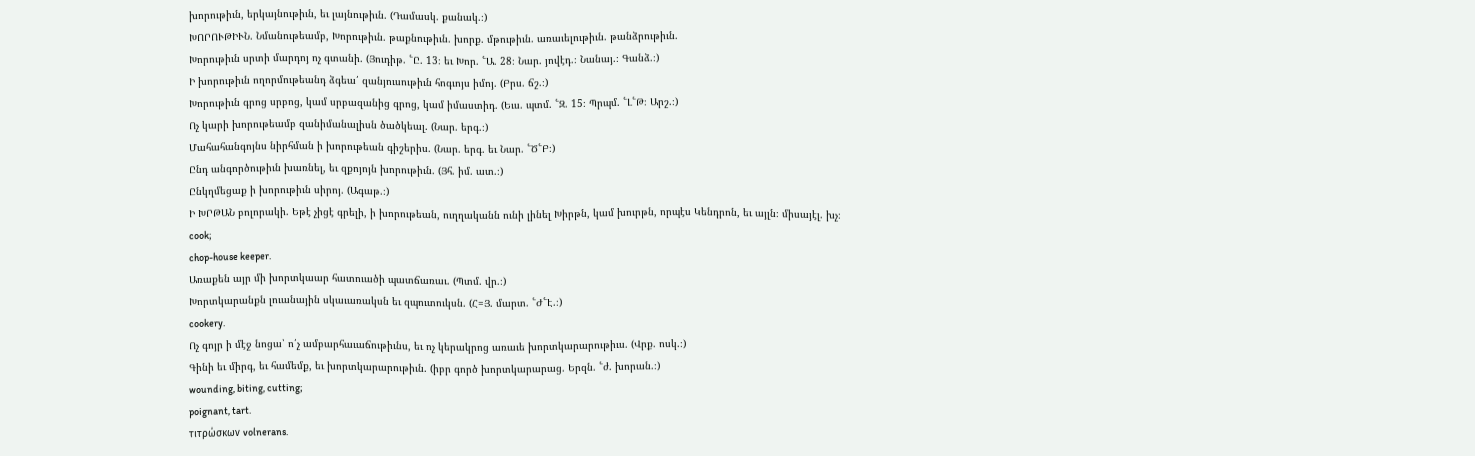խորութիւն, երկայնութիւն, եւ լայնութիւն. (Դամասկ. քանակ.։)
ԽՈՐՈՒԹԻՒՆ. Նմանութեամբ, Խորութիւն. թաքնութիւն. խորք. մթութիւն. առաւելութիւն. թանձրութիւն.
Խորութիւն սրտի մարդոյ ոչ գտանի. (Յուդիթ. ՟Ը. 13։ եւ Խոր. ՟Ա. 28։ Նար. յովէդ.։ Նանայ.։ Գանձ.։)
Ի խորութիւն ողորմութեանդ ձգեա՛ զանյուսութիւն հոգւոյս իմոյ. (Բրս. ճշ.։)
Խորութիւն գրոց սրբոց, կամ սրբազանից գրոց, կամ իմաստիդ. (Եւս. պտմ. ՟Զ. 15։ Պրպմ. ՟Լ՟Թ։ Արշ.։)
Ոչ կարի խորութեամբ զանիմանալիսն ծածկեալ. (Նար. երգ.։)
Մահահանգոյնս նիրհման ի խորութեան գիշերիս. (Նար. երգ. եւ Նար. ՟Ծ՟Բ։)
Ընդ անգործութիւն խառնել, եւ զքոյոյն խորութիւն. (Յհ. իմ. ատ.։)
Ընկղմեցաք ի խորութիւն սիրոյ. (Ագաթ.։)
Ի ԽՐԹԱՆ բոլորակի. Եթէ չիցէ գրելի, ի խորութեան, ուղղականն ունի լինել Խիրթն, կամ խուրթն, որպէս Կենդրոն, եւ այլն։ միսայէլ. խչ։
cook;
chop-house keeper.
Առաքեն այր մի խորտկաար հատուածի պատճառաւ. (Պտմ. վր.։)
Խորտկարանքն լուանային սկաւառակսն եւ զպուտուկսն. (Հ=Յ. մարտ. ՟Ժ՟Է.։)
cookery.
Ոչ գոյր ի մէջ նոցա՝ ո՛չ ամբարհաւաճութիւնս, եւ ոչ կերակրոց առաւե խորտկարարութիւս. (Վրք. ոսկ.։)
Գինի եւ միրգ, եւ համեմք, եւ խորտկարարութիւն. (իբր գործ խորտկարարաց. Երզն. ՟ժ. խորան.։)
wounding, biting, cutting;
poignant, tart.
τιτρώσκων volnerans.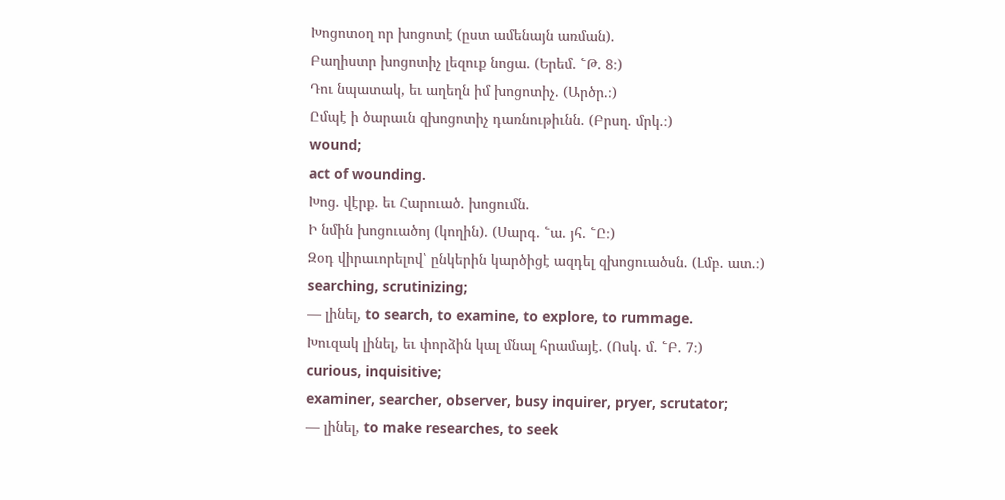Խոցոտօղ որ խոցոտէ (ըստ ամենայն առման).
Բաղիստր խոցոտիչ լեզուք նոցա. (Երեմ. ՟Թ. 8։)
Դու նպատակ, եւ աղեղն իմ խոցոտիչ. (Արծր.։)
Ըմպէ ի ծարաւն զխոցոտիչ դառնութիւնն. (Բրսղ. մրկ.։)
wound;
act of wounding.
Խոց. վէրք. եւ Հարուած. խոցումն.
Ի նմին խոցուածոյ (կողին). (Սարգ. ՟ա. յհ. ՟Ը։)
Զօդ վիրաւորելով՝ ընկերին կարծիցէ ազդել զխոցուածսն. (Լմբ. ատ.։)
searching, scrutinizing;
— լինել, to search, to examine, to explore, to rummage.
Խուզակ լինել, եւ փորձին կալ մնալ հրամայէ. (Ոսկ. մ. ՟Բ. 7։)
curious, inquisitive;
examiner, searcher, observer, busy inquirer, pryer, scrutator;
— լինել, to make researches, to seek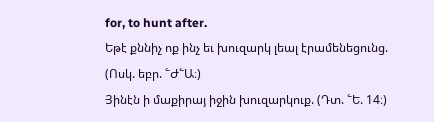for, to hunt after.
Եթէ քննիչ ոք ինչ եւ խուզարկ լեալ էրամենեցունց. (Ոսկ. եբր. ՟Ժ՟Ա։)
Յինէն ի մաքիրայ իջին խուզարկուք. (Դտ. ՟Ե. 14։)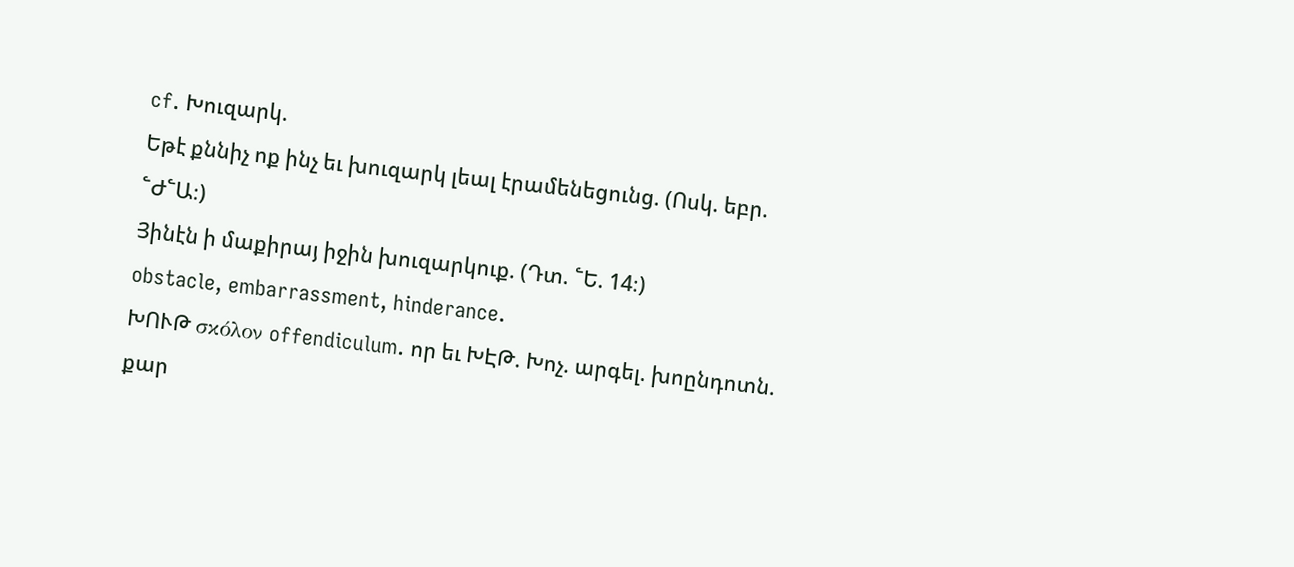cf. Խուզարկ.
Եթէ քննիչ ոք ինչ եւ խուզարկ լեալ էրամենեցունց. (Ոսկ. եբր. ՟Ժ՟Ա։)
Յինէն ի մաքիրայ իջին խուզարկուք. (Դտ. ՟Ե. 14։)
obstacle, embarrassment, hinderance.
ԽՈՒԹ σκόλον offendiculum. որ եւ ԽԷԹ. Խոչ. արգել. խոընդոտն. քար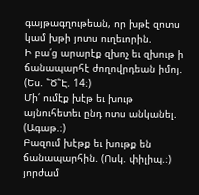գայթագղութեան, որ խթէ զոտս կամ խթի յոտս ուղեւորին.
Ի բա՛ց արարէք զխոչ եւ զխութ ի ճանապարհէ ժողովրդեան իմոյ. (Ես. ՟Ծ՟Է. 14։)
Մի՛ ումէք խէթ եւ խութ այնուհետեւ ընդ ոտս անկանել. (Ագաթ.։)
Բազում խէթք եւ խութք են ճանապարհին. (Ոսկ. փիլիպ.։)
յորժամ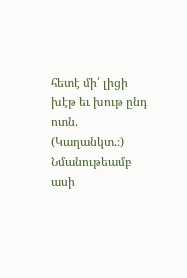հետէ մի՛ լիցի խէթ եւ խութ ընդ ոտն. (Կաղանկտ.։)
Նմանութեամբ ասի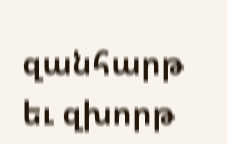զանհարթ եւ զխորթ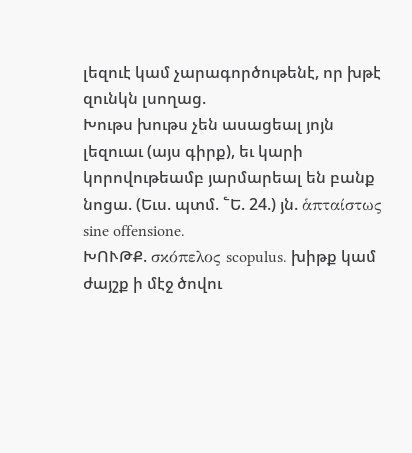լեզուէ կամ չարագործութենէ, որ խթէ զունկն լսողաց.
Խութս խութս չեն ասացեալ յոյն լեզուաւ (այս գիրք), եւ կարի կորովութեամբ յարմարեալ են բանք նոցա. (Եւս. պտմ. ՟Ե. 24.) յն. ἁπταίστως sine offensione.
ԽՈՒԹՔ. σκόπελος scopulus. խիթք կամ ժայշք ի մէջ ծովու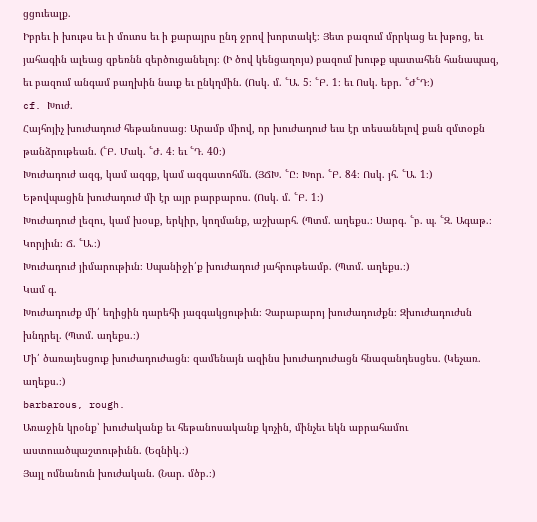ցցուեալք.
Իբրեւ ի խութս եւ ի մուտս եւ ի քարայրս ընդ ջրով խորտակէ։ Յետ բազում մրրկաց եւ խթոց, եւ յահագին ալեաց զբեռնն զերծուցանելոյ։ (Ի ծով կենցաղոյս) բազում խութք պատահեն հանապազ, եւ բազում անգամ բաղխին նաւք եւ ընկղմին. (Ոսկ. մ. ՟Ա. 5։ ՟Բ. 1։ եւ Ոսկ. եբր. ՟Ժ՟Դ։)
cf. Խուժ.
Հայհոյիչ խուժադուժ հեթանոսաց։ Արամբ միով, որ խուժադուժ եւս էր տեսանելով քան զմտօքն թանձրութեան. (՟Բ. Մակ. ՟Ժ. 4։ եւ ՟Դ. 40։)
Խուժադուժ ազգ, կամ ազգք, կամ ազգատոհմն. (ՅՃԽ. ՟Ը։ Խոր. ՟Բ. 84։ Ոսկ. յհ. ՟Ա. 1։)
Եթովպացին խուժադուժ մի էր այր բարբարոս. (Ոսկ. մ. ՟Բ. 1։)
Խուժադուժ լեզու, կամ խօսք, երկիր, կողմանք, աշխարհ. (Պտմ. աղեքս.։ Սարգ. ՟բ. պ. ՟Զ. Ագաթ.։ Կորյիւն։ Ճ. ՟Ա.։)
Խուժադուժ յիմարութիւն։ Սպանիջի՛ք խուժադուժ յահրութեամբ. (Պտմ. աղեքս.։)
Կամ գ.
Խուժադուժք մի՛ եղիցին դարեհի յազգակցութիւն։ Չարաբարոյ խուժադուժքն։ Զխուժադուժսն խնդրել. (Պտմ. աղեքս.։)
Մի՛ ծառայեսցուք խուժադուժացն։ զամենայն ազինս խուժադուժացն հնազանդեսցես. (Կեչառ. աղեքս.։)
barbarous, rough.
Առաջին կրօնք՝ խուժականք եւ հեթանոսականք կոչին, մինչեւ եկն աբրահամու աստուածպաշտութիւնն. (Եզնիկ.։)
Յայլ ոմնանուն խուժական. (Նար. մծբ.։)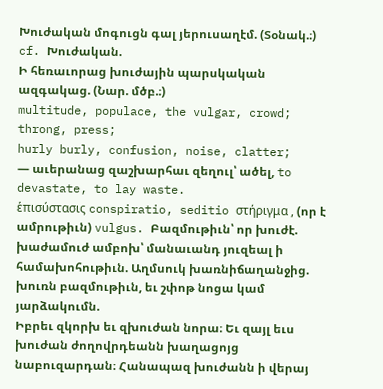Խուժական մոգուցն գալ յերուսաղէմ. (Տօնակ.։)
cf. Խուժական.
Ի հեռաւորաց խուժային պարսկական ազգակաց. (Նար. մծբ.։)
multitude, populace, the vulgar, crowd;
throng, press;
hurly burly, confusion, noise, clatter;
— աւերանաց զաշխարհաւ զեղուլ՝ ածել, to devastate, to lay waste.
ἑπισύστασις conspiratio, seditio στήριγμα , (որ է ամրութիւն) vulgus. Բազմութիւն՝ որ խուժէ. խաժամուժ ամբոխ՝ մանաւանդ յուզեալ ի համախոհութիւն. Աղմսուկ խառնիճաղանջից. խուռն բազմութիւն, եւ շփոթ նոցա կամ յարձակումն.
Իբրեւ զկորխ եւ զխուժան նորա։ Եւ զայլ եւս խուժան ժողովրդեանն խաղացոյց նաբուզարդան։ Հանապազ խուժանն ի վերայ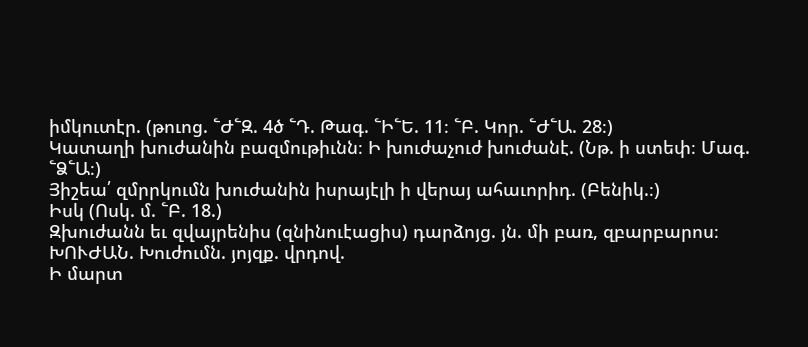իմկուտէր. (թուոց. ՟Ժ՟Զ. 4ծ ՟Դ. Թագ. ՟Ի՟Ե. 11։ ՟Բ. Կոր. ՟Ժ՟Ա. 28։)
Կատաղի խուժանին բազմութիւնն։ Ի խուժաչուժ խուժանէ. (Նթ. ի ստեփ։ Մագ. ՟Ձ՟Ա։)
Յիշեա՛ զմրրկումն խուժանին իսրայէլի ի վերայ ահաւորիդ. (Բենիկ.։)
Իսկ (Ոսկ. մ. ՟Բ. 18.)
Զխուժանն եւ զվայրենիս (զնինուէացիս) դարձոյց. յն. մի բառ, զբարբարոս։
ԽՈՒԺԱՆ. Խուժումն. յոյզք. վրդով.
Ի մարտ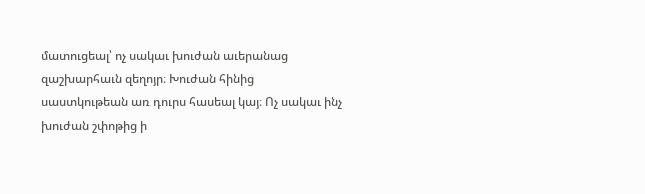մատուցեալ՝ ոչ սակաւ խուժան աւերանաց զաշխարհաւն զեղոյր։ Խուժան հինից սաստկութեան առ դուրս հասեալ կայ։ Ոչ սակաւ ինչ խուժան շփոթից ի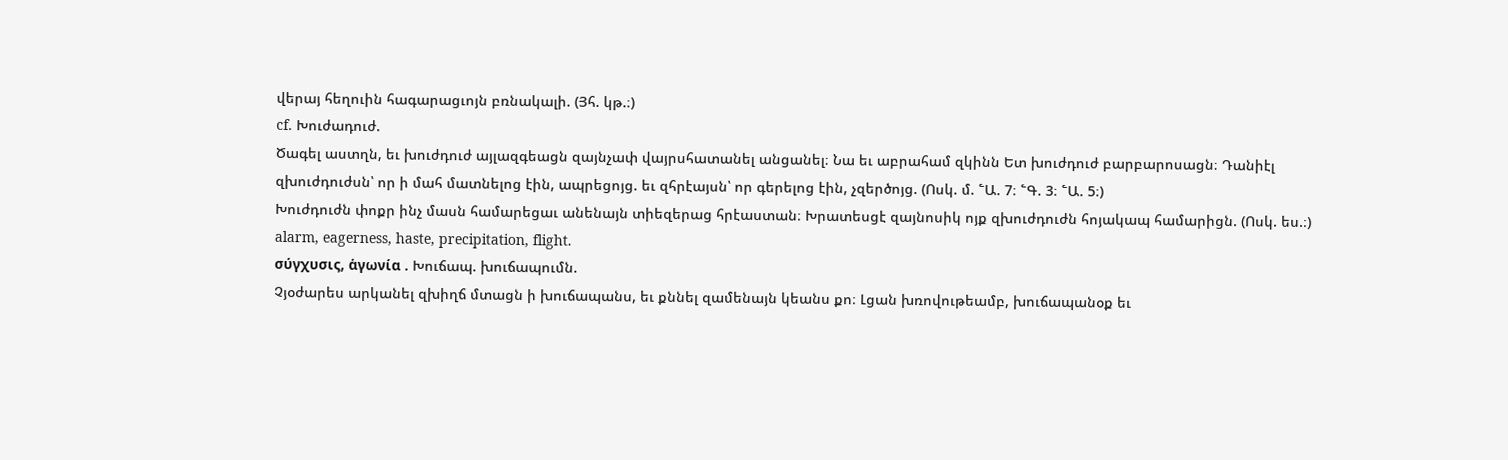վերայ հեղուին հագարացւոյն բռնակալի. (Յհ. կթ.։)
cf. Խուժադուժ.
Ծագել աստղն, եւ խուժդուժ այլազգեացն զայնչափ վայրսհատանել անցանել։ Նա եւ աբրահամ զկինն Ետ խուժդուժ բարբարոսացն։ Դանիէլ զխուժդուժսն՝ որ ի մահ մատնելոց էին, ապրեցոյց. եւ զհրէայսն՝ որ գերելոց էին, չզերծոյց. (Ոսկ. մ. ՟Ա. 7։ ՟Գ. 3։ ՟Ա. 5։)
Խուժդուժն փոքր ինչ մասն համարեցաւ անենայն տիեզերաց հրէաստան։ Խրատեսցէ զայնոսիկ ոյք զխուժդուժն հոյակապ համարիցն. (Ոսկ. ես.։)
alarm, eagerness, haste, precipitation, flight.
σύγχυσις, ἁγωνία . Խուճապ. խուճապումն.
Չյօժարես արկանել զխիղճ մտացն ի խուճապանս, եւ քննել զամենայն կեանս քո։ Լցան խռովութեամբ, խուճապանօք եւ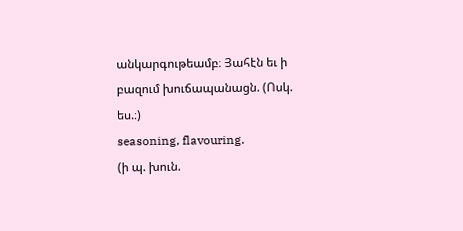անկարգութեամբ։ Յահէն եւ ի բազում խուճապանացն. (Ոսկ. ես.։)
seasoning, flavouring.
(ի պ. խուն.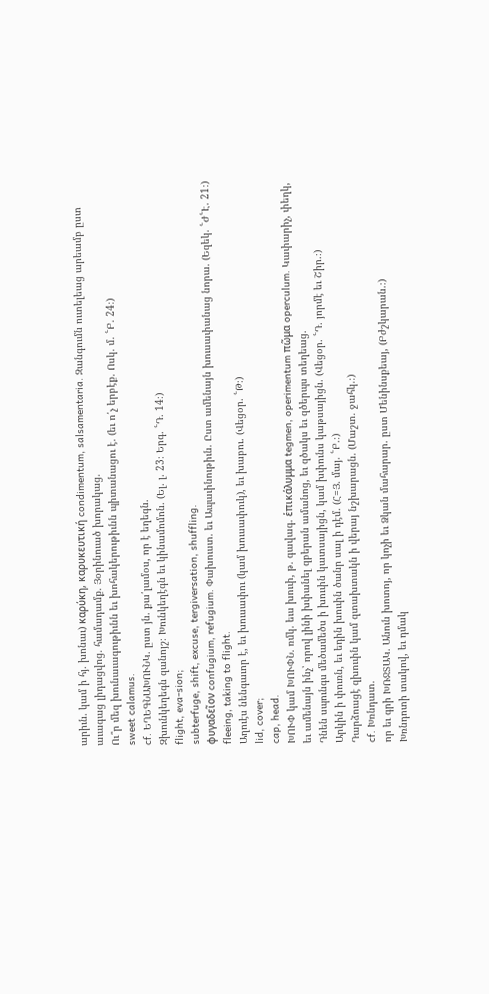արիւն. կամ ի հյ. խոնաւ) καρύκη, καρυκευτική condimentum, salsamentaria. Զանգումն ուտելեաց արեամբ ըստ աւագաց լիդացվոց. համադամք. Յօրինուած խորակաց.
Ու՞ր մեզ խունաւագութիւնն եւ խոհակերութիւնն պիտանացու է. (եւ ո՛չ երբէք. Ոսկ. մ. ՟Բ. 24։)
sweet calamus.
cf. ԵՂԵԳՆԱԽՈՒՆԿ. ըստ յն. քա՛լամօս, որ է եղեգն.
Զխունկեղեգն զանոյշ։ Խունկեղէգն եւ կինամոմոն. (Ել. լ. 23։ Երգ. ՟Դ. 14։)
flight, eva-sion;
subterfuge, shift, excuse, tergiversation, shuffling.
φυγαδεῖον confugium, refugium. Փախուստ. եւ Ապաւինութիւն. Ըստ ամենայն խուսափանաց նորա. (Եզեկ. ՟Ժ՟Է. 21։)
fleeing, taking to flight.
Աղուէս նենգաւոր է, եւ խուսափու (կամ խուսափուկ), եւ խաբու. (Վեցօր. ՟Թ։)
lid, cover;
cap, head.
ԽՈՒՓ կամ ԽՈՒՓՆ. ռմկ. եւս խուփ, թ. գավագ. ἑπικάλυμμα tegmen, operimentum πῶμα operculum. Կափարիչ, փեղկ, եւ ամենայն ինչ՝ որով լինի խփանել զբերան ամանոց, եւ զծակս եւ զծերպս տեղեաց.
Դնեն սպունգս մեծամեծս ի խուփն կատսայիցն, կամ խփունս կաթսայիցն. (Վեցօր. ՟Դ. յորմէ եւ Շիր.։)
Արկին ի փուռն, եւ եդին խուփն ծանր սալ ի դէմ. (Հ=Յ. մայ. ՟Բ.։)
Դարձուսցէ զխուփն կամ զտախտակն ի վերայ նշխարացն. (Մաշտ. ջահկ.։)
cf. Խռնդատ.
որ եւ գրի ԽՌՋՏԱԿ. Անուն խոտոյ, որ կոչի եւ Ձկան մահարար. ըստ Մենինսքեայ, (Բժշկարան.։)
Խռնդոտի տակով, եւ դմակ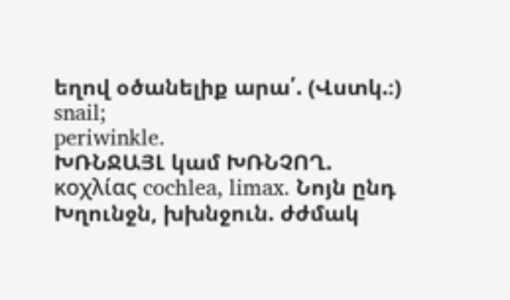եղով օծանելիք արա՛. (Վստկ.։)
snail;
periwinkle.
ԽՌՆՋԱՅԼ կամ ԽՌՆՉՈՂ. κοχλίας cochlea, limax. Նոյն ընդ Խղունջն, խխնջուն. ժժմակ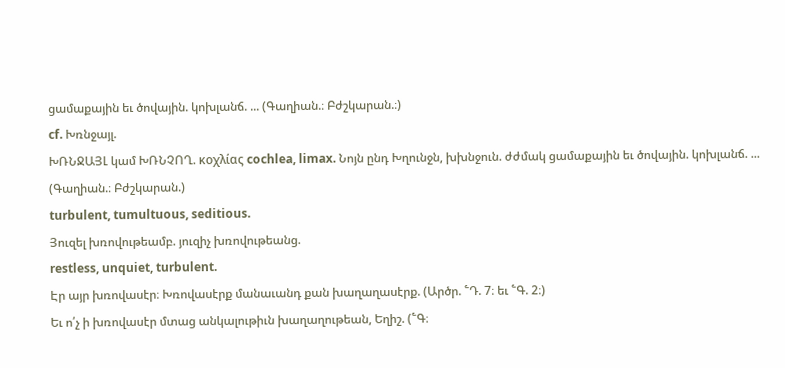ցամաքային եւ ծովային. կոխլանճ. ... (Գաղիան.։ Բժշկարան.։)
cf. Խռնջայլ.
ԽՌՆՋԱՅԼ կամ ԽՌՆՉՈՂ. κοχλίας cochlea, limax. Նոյն ընդ Խղունջն, խխնջուն. ժժմակ ցամաքային եւ ծովային. կոխլանճ. ... (Գաղիան.։ Բժշկարան.)
turbulent, tumultuous, seditious.
Յուզել խռովութեամբ. յուզիչ խռովութեանց.
restless, unquiet, turbulent.
Էր այր խռովասէր։ Խռովասէրք մանաւանդ քան խաղաղասէրք. (Արծր. ՟Դ. 7։ եւ ՟Գ. 2։)
Եւ ո՛չ ի խռովասէր մտաց անկալութիւն խաղաղութեան, Եղիշ. (՟Գ։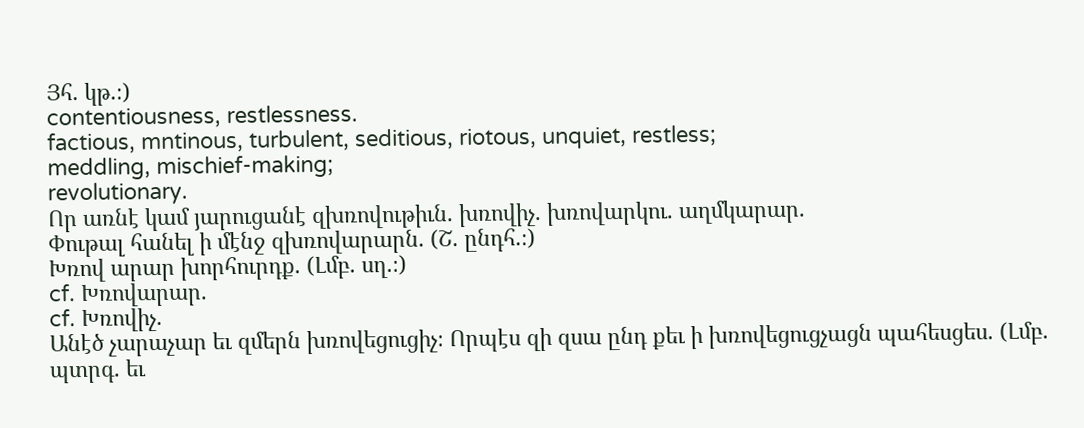Յհ. կթ.։)
contentiousness, restlessness.
factious, mntinous, turbulent, seditious, riotous, unquiet, restless;
meddling, mischief-making;
revolutionary.
Որ առնէ կամ յարուցանէ զխռովութիւն. խռովիչ. խռովարկու. աղմկարար.
Փութալ հանել ի մէնջ զխռովարարն. (Շ. ընդհ.։)
Խռով արար խորհուրդք. (Լմբ. սղ.։)
cf. Խռովարար.
cf. Խռովիչ.
Անէծ չարաչար եւ զմերն խռովեցուցիչ։ Որպէս զի զսա ընդ քեւ ի խռովեցուցչացն պահեսցես. (Լմբ. պտրգ. եւ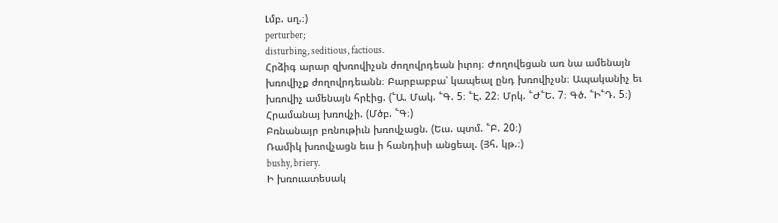Լմբ. սղ.։)
perturber;
disturbing, seditious, factious.
Հրձիգ արար զխռովիչսն ժողովրդեան իւրոյ։ Ժողովեցան առ նա ամենայն խռովիչք ժողովրդեանն։ Բարբաբբա՝ կապեալ ընդ խռովիչսն։ Ապականիչ եւ խռովիչ ամենայն հրէից. (՟Ա. Մակ. ՟Գ. 5։ ՟Է. 22։ Մրկ. ՟Ժ՟Ե. 7։ Գծ. ՟Ի՟Դ. 5։)
Հրամանայ խռովչի. (Մծբ. ՟Գ։)
Բռնանայր բռնութիւն խռովչացն. (Եւս. պտմ. ՟Բ. 20։)
Ռամիկ խռովչացն եւս ի հանդիսի անցեալ. (Յհ. կթ.։)
bushy, briery.
Ի խռուատեսակ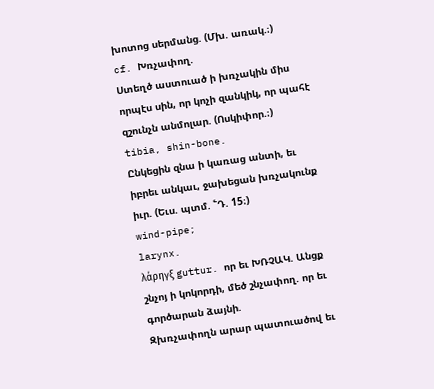խոտոց սերմանց. (Մխ. առակ.։)
cf. Խռչափող.
Ստեղծ աստուած ի խռչակին միս որպէս սին, որ կոչի զանկիկ, որ պահէ զշունչն անմոլար. (Ոսկիփոր.։)
tibia, shin-bone.
Ընկեցին զնա ի կառաց անտի, եւ իբրեւ անկաւ, ջախեցան խռչակունք իւր. (Եւս. պտմ. ՟Դ. 15։)
wind-pipe;
larynx.
λάρηγξ guttur. որ եւ ԽՌՉԱԿ. Անցք շնչոյ ի կոկորդի, մեծ շնչափող. որ եւ գործարան ձայնի.
Զխռչափողն արար պատուածով եւ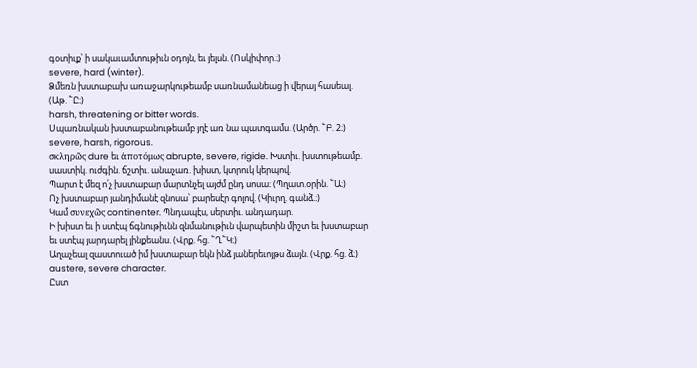գօտիւք՝ ի սակաւամտութիւն օդոյն, եւ յելսն. (Ոսկիփոր.։)
severe, hard (winter).
Ձմեռն խստաբախ առաջարկութեամբ սառնամանեաց ի վերայ հասեալ. (Աթ. ՟Ը։)
harsh, threatening or bitter words.
Սպառնական խստաբանութեամբ յղէ առ նա պատգամս. (Արծր. ՟Բ. 2։)
severe, harsh, rigorous.
σκληρῶς dure եւ ἁποτόμως abrupte, severe, rigide. Խստիւ. խստութեամբ. սաստիկ. ուժգին. ճշտիւ. անաչառ. խիստ, կտրուկ կերպով.
Պարտ է մեզ ո՛չ խստաբար մարտնչել այժմ ընդ սոսա։ (Պղատ.օրին. ՟Ա։)
Ոչ խստաբար յանդիմանէ զնոսա՝ բարեսէր գոլով. (Կիւրղ. գանձ.։)
Կամ συνεχῶς continenter. Պնդապէս, սերտիւ. անդադար.
Ի խիստ եւ ի ստէպ ճգնութիւնն զնմանութիւն վարպետին միշտ եւ խստաբար եւ ստէպ յարդարել յինքեանս. (Վրք. հց. ՟Ղ՟Կ։)
Աղաչեալ զաստուած իմ խստաբար եկն ինձ յաներեւոյթս ձայն. (Վրք. հց. ձ։)
austere, severe character.
Ըստ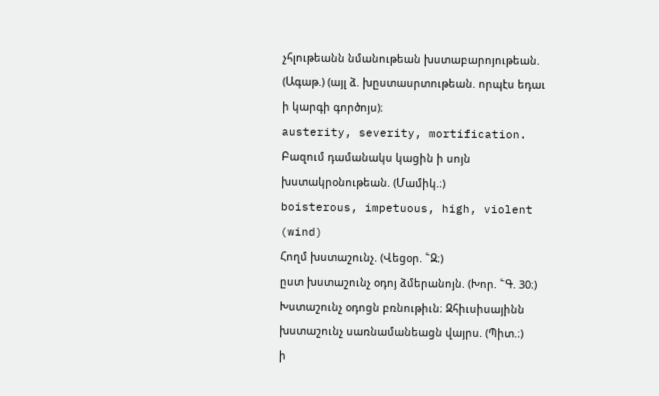չհլութեանն նմանութեան խստաբարոյութեան. (Ագաթ.) (այլ ձ. խըստասրտութեան. որպէս եդաւ ի կարգի գործոյս)։
austerity, severity, mortification.
Բազում դամանակս կացին ի սոյն խստակրօնութեան. (Մամիկ.։)
boisterous, impetuous, high, violent (wind)
Հողմ խստաշունչ. (Վեցօր. ՟Զ։)
ըստ խստաշունչ օդոյ ձմերանոյն. (Խոր. ՟Գ. 30։)
Խստաշունչ օդոցն բռնութիւն։ Զհիւսիսայինն խստաշունչ սառնամանեացն վայրս. (Պիտ.։)
ի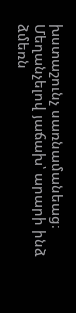խստաշունչ սառնամանեաց։ Մեղանչելով յաճախ՝ արարի ինձ ձմեռն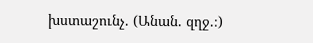խստաշունչ. (Անան. զղջ.։)